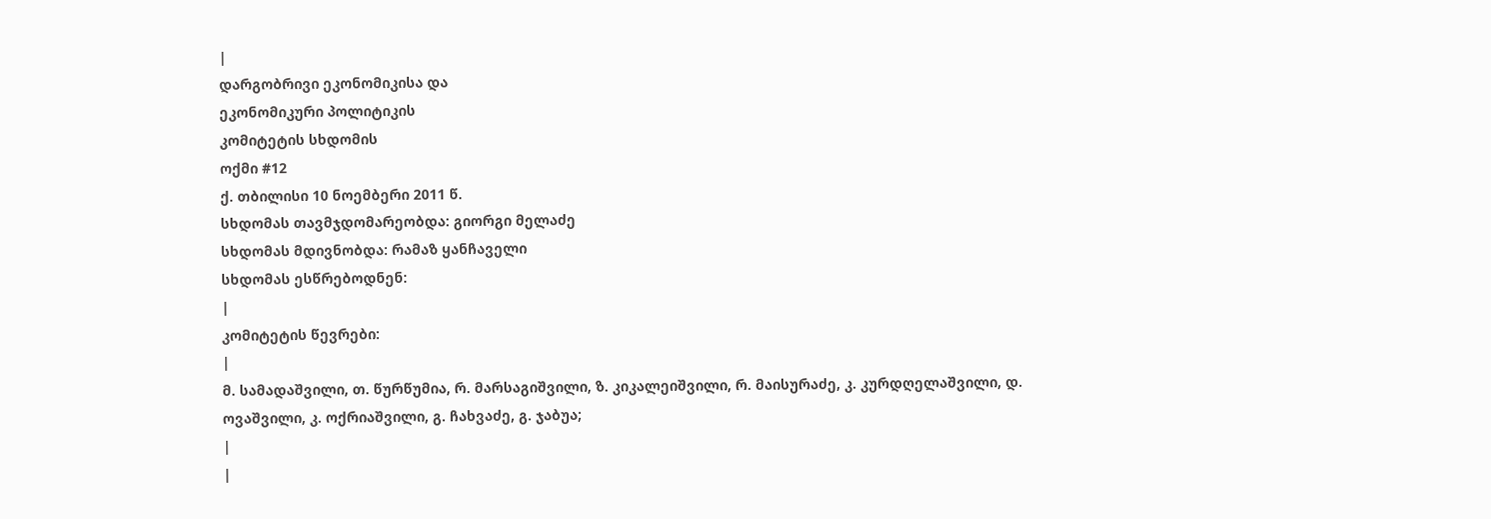|
დარგობრივი ეკონომიკისა და
ეკონომიკური პოლიტიკის
კომიტეტის სხდომის
ოქმი #12
ქ. თბილისი 10 ნოემბერი 2011 წ.
სხდომას თავმჯდომარეობდა: გიორგი მელაძე
სხდომას მდივნობდა: რამაზ ყანჩაველი
სხდომას ესწრებოდნენ:
|
კომიტეტის წევრები:
|
მ. სამადაშვილი, თ. წურწუმია, რ. მარსაგიშვილი, ზ. კიკალეიშვილი, რ. მაისურაძე, კ. კურდღელაშვილი, დ. ოვაშვილი, კ. ოქრიაშვილი, გ. ჩახვაძე, გ. ჯაბუა;
|
|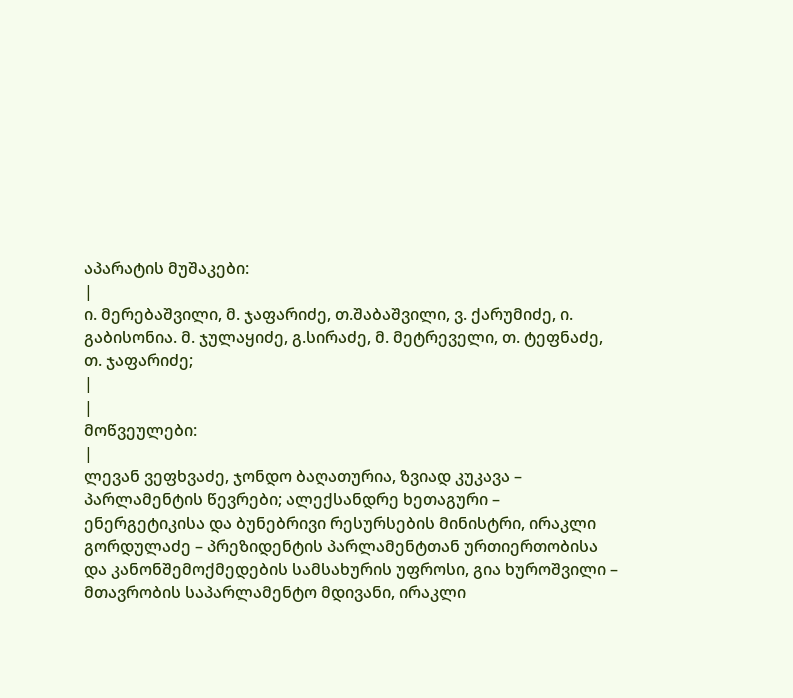აპარატის მუშაკები:
|
ი. მერებაშვილი, მ. ჯაფარიძე, თ.შაბაშვილი, ვ. ქარუმიძე, ი. გაბისონია. მ. ჯულაყიძე, გ.სირაძე, მ. მეტრეველი, თ. ტეფნაძე, თ. ჯაფარიძე;
|
|
მოწვეულები:
|
ლევან ვეფხვაძე, ჯონდო ბაღათურია, ზვიად კუკავა – პარლამენტის წევრები; ალექსანდრე ხეთაგური – ენერგეტიკისა და ბუნებრივი რესურსების მინისტრი, ირაკლი გორდულაძე – პრეზიდენტის პარლამენტთან ურთიერთობისა და კანონშემოქმედების სამსახურის უფროსი, გია ხუროშვილი – მთავრობის საპარლამენტო მდივანი, ირაკლი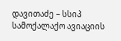დავითაძე – სსიპ სამოქალაქო ავიაციის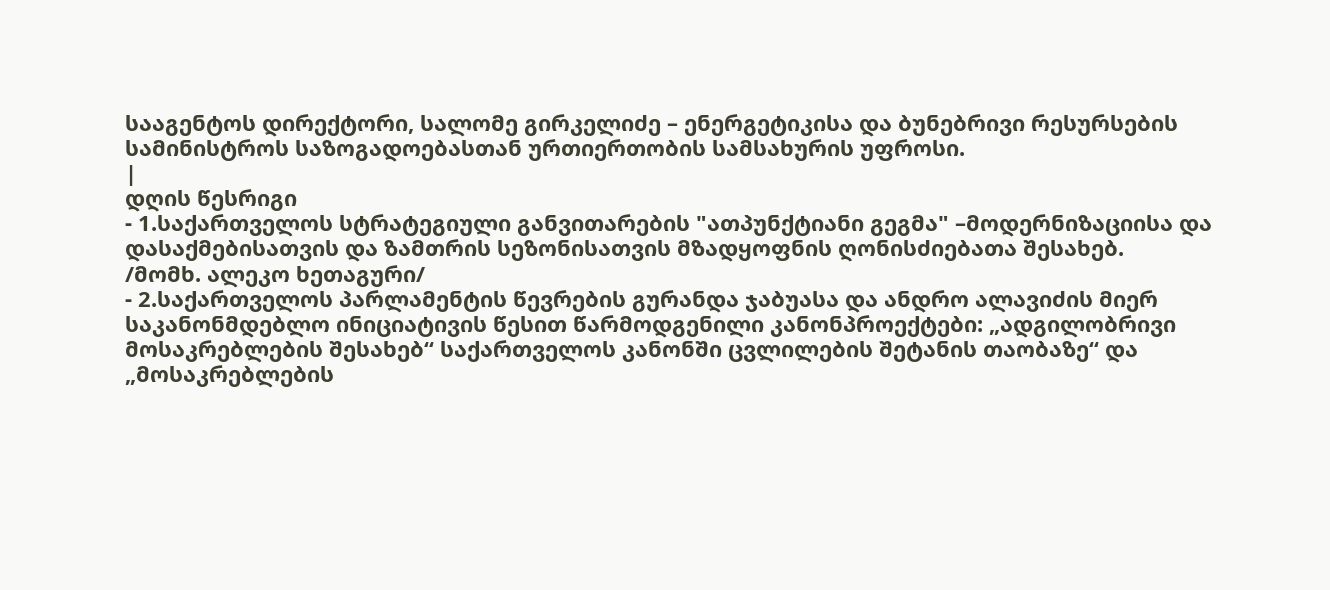სააგენტოს დირექტორი, სალომე გირკელიძე – ენერგეტიკისა და ბუნებრივი რესურსების სამინისტროს საზოგადოებასთან ურთიერთობის სამსახურის უფროსი.
|
დღის წესრიგი
- 1.საქართველოს სტრატეგიული განვითარების "ათპუნქტიანი გეგმა" –მოდერნიზაციისა და დასაქმებისათვის და ზამთრის სეზონისათვის მზადყოფნის ღონისძიებათა შესახებ.
/მომხ. ალეკო ხეთაგური/
- 2.საქართველოს პარლამენტის წევრების გურანდა ჯაბუასა და ანდრო ალავიძის მიერ საკანონმდებლო ინიციატივის წესით წარმოდგენილი კანონპროექტები: „ადგილობრივი მოსაკრებლების შესახებ“ საქართველოს კანონში ცვლილების შეტანის თაობაზე“ და „მოსაკრებლების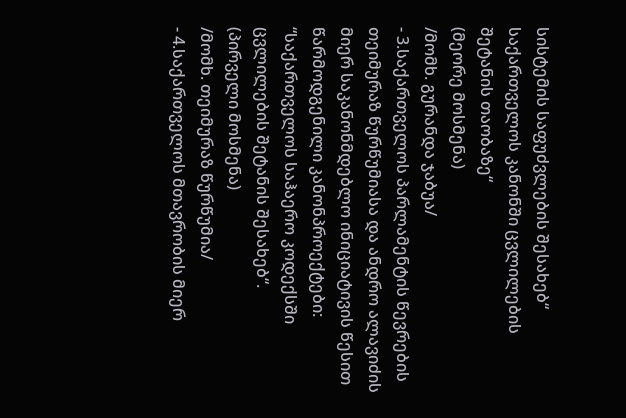სისტემის საფუძვლების შესახებ“ საქართველოს კანონში ცვლილების შეტანის თაობაზე“
(მეორე მოსმენა)
/მომხ. გურანდა ჯაბუა/
- 3.საქართველოს პარლამენტის წევრების თეიმურაზ წურწუმიასა და ანდრო ალავიძის მიერ საკანონმდებლო ინიციატივის წესით წარმოდგენილი კანონპროექტები: “საქართველოს საჰაერო კოდექსში ცვლილების შეტანის შესახებ“.
(პირველი მოსმენა)
/მომხ. თეიმურაზ წურწუმია/
- 4.საქართველოს მთავრობის მიერ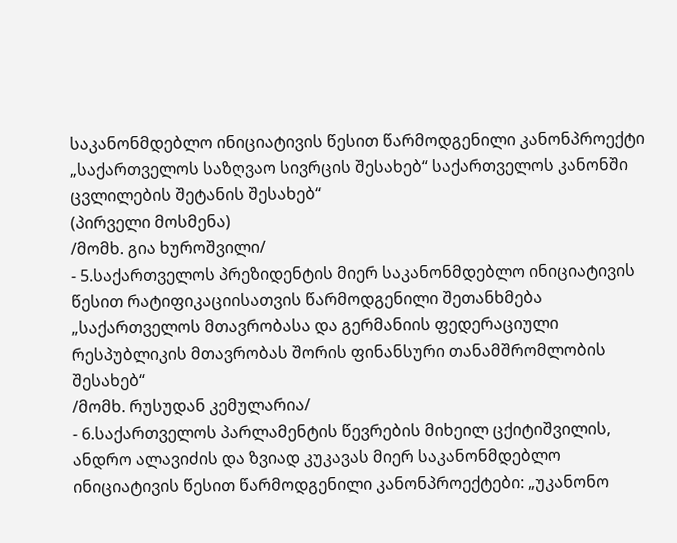საკანონმდებლო ინიციატივის წესით წარმოდგენილი კანონპროექტი „საქართველოს საზღვაო სივრცის შესახებ“ საქართველოს კანონში ცვლილების შეტანის შესახებ“
(პირველი მოსმენა)
/მომხ. გია ხუროშვილი/
- 5.საქართველოს პრეზიდენტის მიერ საკანონმდებლო ინიციატივის წესით რატიფიკაციისათვის წარმოდგენილი შეთანხმება „საქართველოს მთავრობასა და გერმანიის ფედერაციული რესპუბლიკის მთავრობას შორის ფინანსური თანამშრომლობის შესახებ“
/მომხ. რუსუდან კემულარია/
- 6.საქართველოს პარლამენტის წევრების მიხეილ ცქიტიშვილის, ანდრო ალავიძის და ზვიად კუკავას მიერ საკანონმდებლო ინიციატივის წესით წარმოდგენილი კანონპროექტები: „უკანონო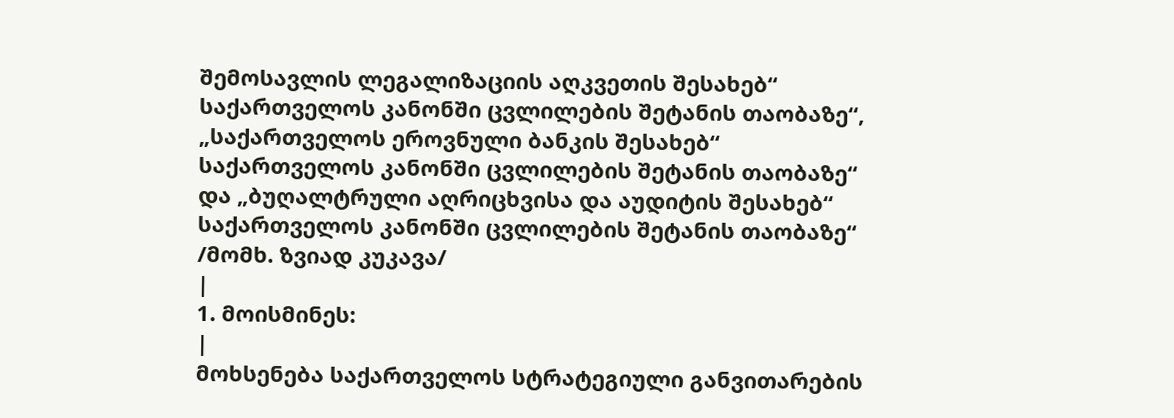შემოსავლის ლეგალიზაციის აღკვეთის შესახებ“ საქართველოს კანონში ცვლილების შეტანის თაობაზე“, „საქართველოს ეროვნული ბანკის შესახებ“ საქართველოს კანონში ცვლილების შეტანის თაობაზე“ და „ბუღალტრული აღრიცხვისა და აუდიტის შესახებ“ საქართველოს კანონში ცვლილების შეტანის თაობაზე“
/მომხ. ზვიად კუკავა/
|
1. მოისმინეს:
|
მოხსენება საქართველოს სტრატეგიული განვითარების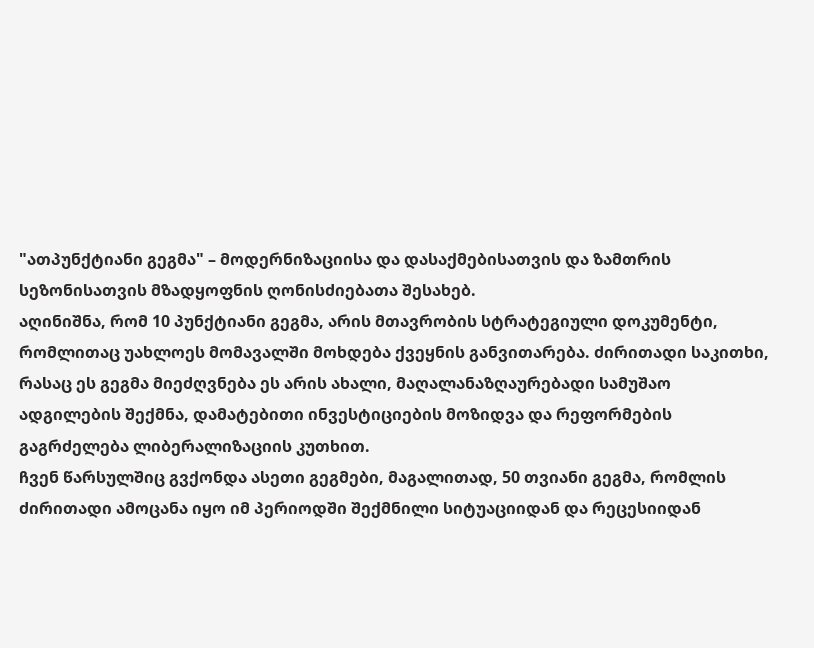"ათპუნქტიანი გეგმა" – მოდერნიზაციისა და დასაქმებისათვის და ზამთრის სეზონისათვის მზადყოფნის ღონისძიებათა შესახებ.
აღინიშნა, რომ 10 პუნქტიანი გეგმა, არის მთავრობის სტრატეგიული დოკუმენტი, რომლითაც უახლოეს მომავალში მოხდება ქვეყნის განვითარება. ძირითადი საკითხი, რასაც ეს გეგმა მიეძღვნება ეს არის ახალი, მაღალანაზღაურებადი სამუშაო ადგილების შექმნა, დამატებითი ინვესტიციების მოზიდვა და რეფორმების გაგრძელება ლიბერალიზაციის კუთხით.
ჩვენ წარსულშიც გვქონდა ასეთი გეგმები, მაგალითად, 50 თვიანი გეგმა, რომლის ძირითადი ამოცანა იყო იმ პერიოდში შექმნილი სიტუაციიდან და რეცესიიდან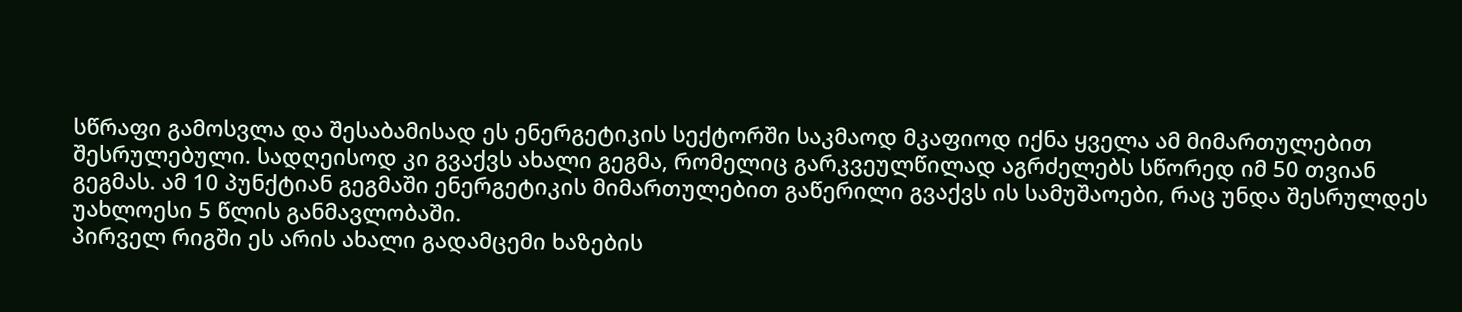სწრაფი გამოსვლა და შესაბამისად ეს ენერგეტიკის სექტორში საკმაოდ მკაფიოდ იქნა ყველა ამ მიმართულებით შესრულებული. სადღეისოდ კი გვაქვს ახალი გეგმა, რომელიც გარკვეულწილად აგრძელებს სწორედ იმ 50 თვიან გეგმას. ამ 10 პუნქტიან გეგმაში ენერგეტიკის მიმართულებით გაწერილი გვაქვს ის სამუშაოები, რაც უნდა შესრულდეს უახლოესი 5 წლის განმავლობაში.
პირველ რიგში ეს არის ახალი გადამცემი ხაზების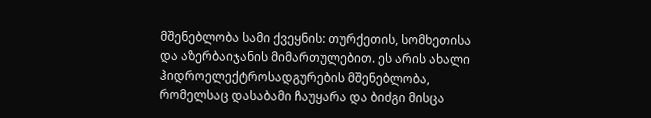მშენებლობა სამი ქვეყნის: თურქეთის, სომხეთისა და აზერბაიჯანის მიმართულებით. ეს არის ახალი ჰიდროელექტროსადგურების მშენებლობა, რომელსაც დასაბამი ჩაუყარა და ბიძგი მისცა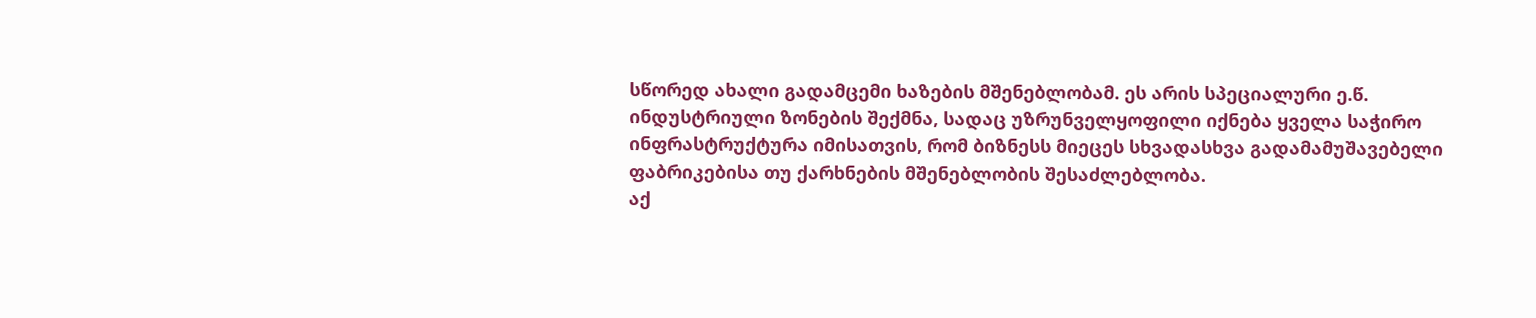სწორედ ახალი გადამცემი ხაზების მშენებლობამ. ეს არის სპეციალური ე.წ. ინდუსტრიული ზონების შექმნა, სადაც უზრუნველყოფილი იქნება ყველა საჭირო ინფრასტრუქტურა იმისათვის, რომ ბიზნესს მიეცეს სხვადასხვა გადამამუშავებელი ფაბრიკებისა თუ ქარხნების მშენებლობის შესაძლებლობა.
აქ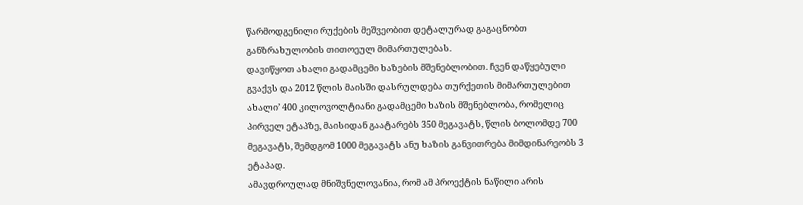წარმოდგენილი რუქების მეშვეობით დეტალურად გაგაცნობთ განზრახულობის თითოეულ მიმართულებას.
დავიწყოთ ახალი გადამცემი ხაზების მშენებლობით. ჩვენ დაწყებული გვაქვს და 2012 წლის მაისში დასრულდება თურქეთის მიმართულებით ახალი’ 400 კილოვოლტიანი გადამცემი ხაზის მშენებლობა, რომელიც პირველ ეტაპზე, მაისიდან გაატარებს 350 მეგავატს, წლის ბოლომდე 700 მეგავატს, შემდგომ 1000 მეგავატს ანუ ხაზის განვითრება მიმდინარეობს 3 ეტაპად.
ამავდროულად მნიშვნელოვანია, რომ ამ პროექტის ნაწილი არის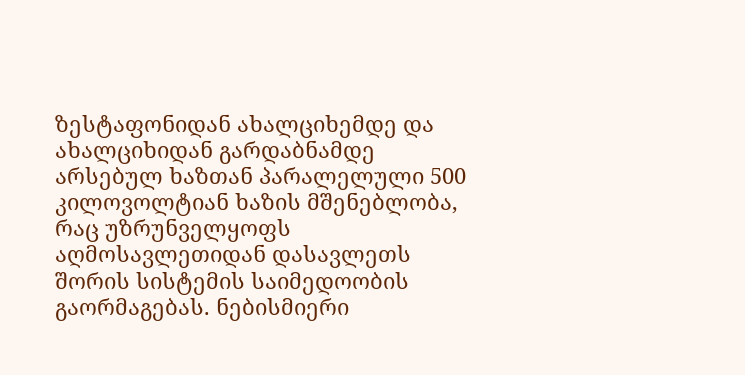ზესტაფონიდან ახალციხემდე და ახალციხიდან გარდაბნამდე არსებულ ხაზთან პარალელული 500 კილოვოლტიან ხაზის მშენებლობა, რაც უზრუნველყოფს აღმოსავლეთიდან დასავლეთს შორის სისტემის საიმედოობის გაორმაგებას. ნებისმიერი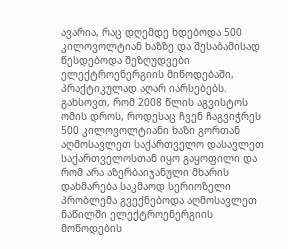ავარია, რაც დღემდე ხდებოდა 500 კილოვოლტიან ხაზზე და შესაბამისად წესდებოდა შეზღუდვები ელექტროენერგიის მიწოდებაში, პრაქტიკულად აღარ იარსებებს.
გახსოვთ, რომ 2008 წლის აგვისტოს ომის დროს, როდესაც ჩვენ ჩაგვიჭრეს 500 კილოვოლტიანი ხაზი გორთან აღმოსავლეთ საქართველო დასავლეთ საქართველოსთან იყო გაყოფილი და რომ არა აზერბაიჯანული მხარის დახმარება საკმაოდ სერიოზელი პრობლემა გვექნებოდა აღმოსავლეთ ნაწილში ელექტროენერგიის მოწოდების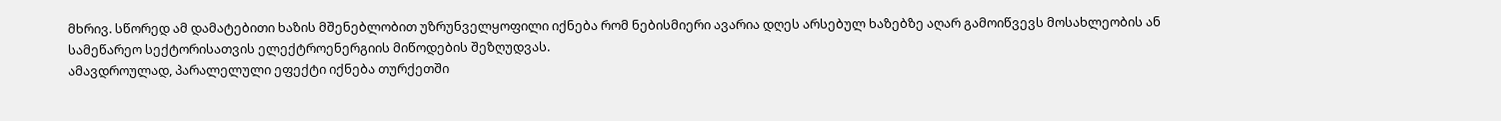მხრივ. სწორედ ამ დამატებითი ხაზის მშენებლობით უზრუნველყოფილი იქნება რომ ნებისმიერი ავარია დღეს არსებულ ხაზებზე აღარ გამოიწვევს მოსახლეობის ან სამეწარეო სექტორისათვის ელექტროენერგიის მიწოდების შეზღუდვას.
ამავდროულად, პარალელული ეფექტი იქნება თურქეთში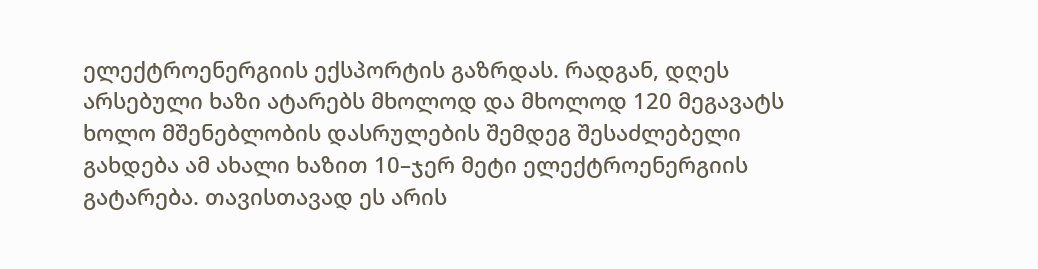ელექტროენერგიის ექსპორტის გაზრდას. რადგან, დღეს არსებული ხაზი ატარებს მხოლოდ და მხოლოდ 120 მეგავატს ხოლო მშენებლობის დასრულების შემდეგ შესაძლებელი გახდება ამ ახალი ხაზით 10–ჯერ მეტი ელექტროენერგიის გატარება. თავისთავად ეს არის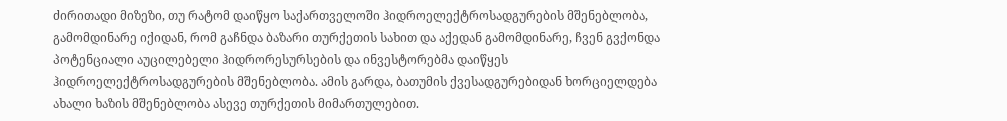ძირითადი მიზეზი, თუ რატომ დაიწყო საქართველოში ჰიდროელექტროსადგურების მშენებლობა, გამომდინარე იქიდან, რომ გაჩნდა ბაზარი თურქეთის სახით და აქედან გამომდინარე, ჩვენ გვქონდა პოტენციალი აუცილებელი ჰიდრორესურსების და ინვესტორებმა დაიწყეს ჰიდროელექტროსადგურების მშენებლობა. ამის გარდა, ბათუმის ქვესადგურებიდან ხორციელდება ახალი ხაზის მშენებლობა ასევე თურქეთის მიმართულებით.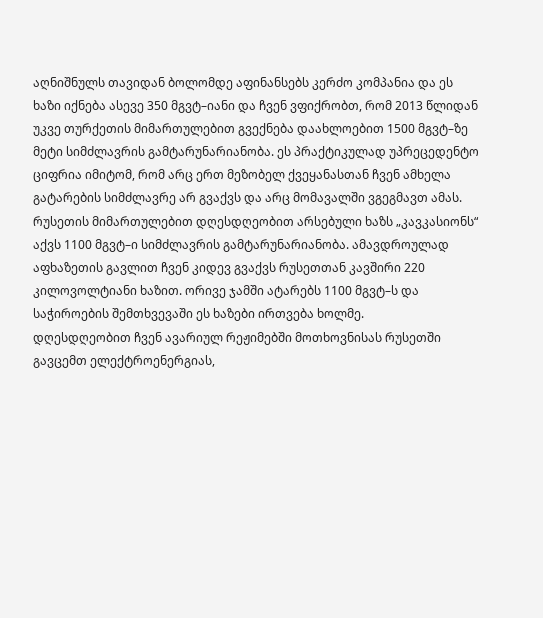აღნიშნულს თავიდან ბოლომდე აფინანსებს კერძო კომპანია და ეს ხაზი იქნება ასევე 350 მგვტ–იანი და ჩვენ ვფიქრობთ, რომ 2013 წლიდან უკვე თურქეთის მიმართულებით გვექნება დაახლოებით 1500 მგვტ–ზე მეტი სიმძლავრის გამტარუნარიანობა. ეს პრაქტიკულად უპრეცედენტო ციფრია იმიტომ, რომ არც ერთ მეზობელ ქვეყანასთან ჩვენ ამხელა გატარების სიმძლავრე არ გვაქვს და არც მომავალში ვგეგმავთ ამას.
რუსეთის მიმართულებით დღესდღეობით არსებული ხაზს „კავკასიონს“ აქვს 1100 მგვტ–ი სიმძლავრის გამტარუნარიანობა. ამავდროულად აფხაზეთის გავლით ჩვენ კიდევ გვაქვს რუსეთთან კავშირი 220 კილოვოლტიანი ხაზით. ორივე ჯამში ატარებს 1100 მგვტ–ს და საჭიროების შემთხვევაში ეს ხაზები ირთვება ხოლმე.
დღესდღეობით ჩვენ ავარიულ რეჟიმებში მოთხოვნისას რუსეთში გავცემთ ელექტროენერგიას,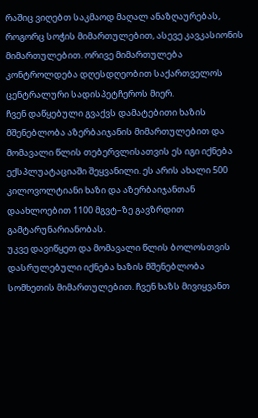რაშიც ვიღებთ საკმაოდ მაღალ ანაზღაურებას, როგორც სოჭის მიმართულებით, ასევე კავკასიონის მიმართულებით. ორივე მიმართულება კონტროლდება დღესდღეობით საქართველოს ცენტრალური სადისპეტჩეროს მიერ.
ჩვენ დაწყებული გვაქვს დამატებითი ხაზის მშენებლობა აზერბაიჯანის მიმართულებით და მომავალი წლის თებერვლისათვის ეს იგი იქნება ექსპლუატაციაში შეყვანილი. ეს არის ახალი 500 კილოვოლტიანი ხაზი და აზერბაიჯანთან დაახლოებით 1100 მგვტ–ზე გავზრდით გამტარუნარიანობას.
უკვე დავიწყეთ და მომავალი წლის ბოლოსთვის დასრულებული იქნება ხაზის მშენებლობა სომხეთის მიმართულებით. ჩვენ ხაზს მივიყვანთ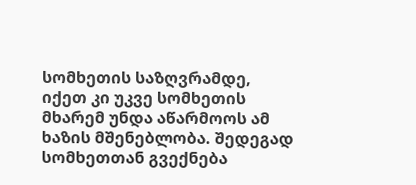სომხეთის საზღვრამდე, იქეთ კი უკვე სომხეთის მხარემ უნდა აწარმოოს ამ ხაზის მშენებლობა. შედეგად სომხეთთან გვექნება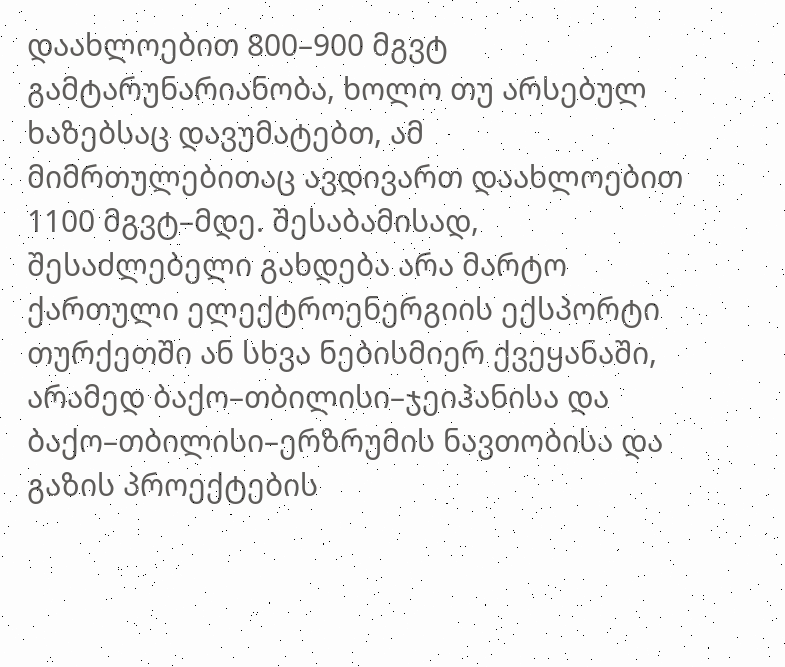დაახლოებით 800–900 მგვტ გამტარუნარიანობა, ხოლო თუ არსებულ ხაზებსაც დავუმატებთ, ამ მიმრთულებითაც ავდივართ დაახლოებით 1100 მგვტ–მდე. შესაბამისად, შესაძლებელი გახდება არა მარტო ქართული ელექტროენერგიის ექსპორტი თურქეთში ან სხვა ნებისმიერ ქვეყანაში, არამედ ბაქო–თბილისი–ჯეიჰანისა და ბაქო–თბილისი–ერზრუმის ნავთობისა და გაზის პროექტების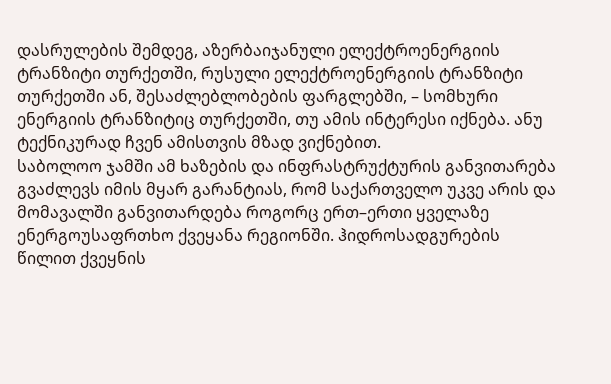დასრულების შემდეგ, აზერბაიჯანული ელექტროენერგიის ტრანზიტი თურქეთში, რუსული ელექტროენერგიის ტრანზიტი თურქეთში ან, შესაძლებლობების ფარგლებში, – სომხური ენერგიის ტრანზიტიც თურქეთში, თუ ამის ინტერესი იქნება. ანუ ტექნიკურად ჩვენ ამისთვის მზად ვიქნებით.
საბოლოო ჯამში ამ ხაზების და ინფრასტრუქტურის განვითარება გვაძლევს იმის მყარ გარანტიას, რომ საქართველო უკვე არის და მომავალში განვითარდება როგორც ერთ–ერთი ყველაზე ენერგოუსაფრთხო ქვეყანა რეგიონში. ჰიდროსადგურების წილით ქვეყნის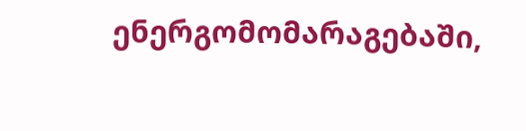ენერგომომარაგებაში,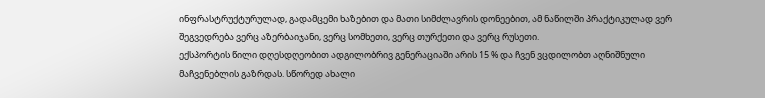ინფრასტრუქტურულად, გადამცემი ხაზებით და მათი სიმძლავრის დონეებით, ამ ნაწილში პრაქტიკულად ვერ შეგვედრება ვერც აზერბაიჯანი, ვერც სომხეთი, ვერც თურქეთი და ვერც რუსეთი.
ექსპორტის წილი დღესდღეობით ადგილობრივ გენერაციაში არის 15 % და ჩვენ ვცდილობთ აღნიშნული მაჩვენებლის გაზრდას. სწორედ ახალი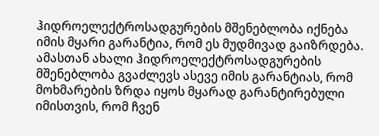ჰიდროელექტროსადგურების მშენებლობა იქნება იმის მყარი გარანტია, რომ ეს მუდმივად გაიზრდება. ამასთან ახალი ჰიდროელექტროსადგურების მშენებლობა გვაძლევს ასევე იმის გარანტიას, რომ მოხმარების ზრდა იყოს მყარად გარანტირებული იმისთვის, რომ ჩვენ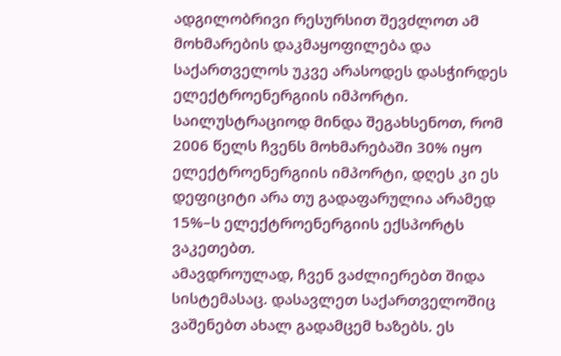ადგილობრივი რესურსით შევძლოთ ამ მოხმარების დაკმაყოფილება და საქართველოს უკვე არასოდეს დასჭირდეს ელექტროენერგიის იმპორტი.
საილუსტრაციოდ მინდა შეგახსენოთ, რომ 2006 წელს ჩვენს მოხმარებაში 30% იყო ელექტროენერგიის იმპორტი, დღეს კი ეს დეფიციტი არა თუ გადაფარულია არამედ 15%–ს ელექტროენერგიის ექსპორტს ვაკეთებთ.
ამავდროულად, ჩვენ ვაძლიერებთ შიდა სისტემასაც. დასავლეთ საქართველოშიც ვაშენებთ ახალ გადამცემ ხაზებს. ეს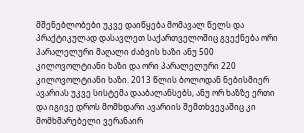მშენებლობები უკვე დაიწყება მომავალ წელს და პრაქტიკულად დასავლეთ საქართველოშიც გვექნება ორი პარალელური მაღალი ძაბვის ხაზი ანუ 500 კილოვოლტიანი ხაზი და ორი პარალელური 220 კილოვოლტიანი ხაზი. 2013 წლის ბოლოდან ნებისმიერ ავარიას უკვე სისტემა დააბალანსებს, ანუ ორ ხაზზე ერთი და იგივე დროს მომხდარი ავარიის შემთხვევაშიც კი მომხმარებელი ვერანაირ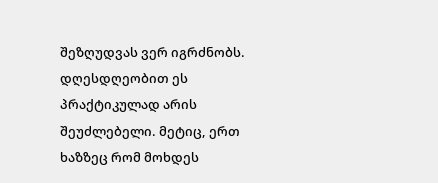შეზღუდვას ვერ იგრძნობს. დღესდღეობით ეს პრაქტიკულად არის შეუძლებელი. მეტიც, ერთ ხაზზეც რომ მოხდეს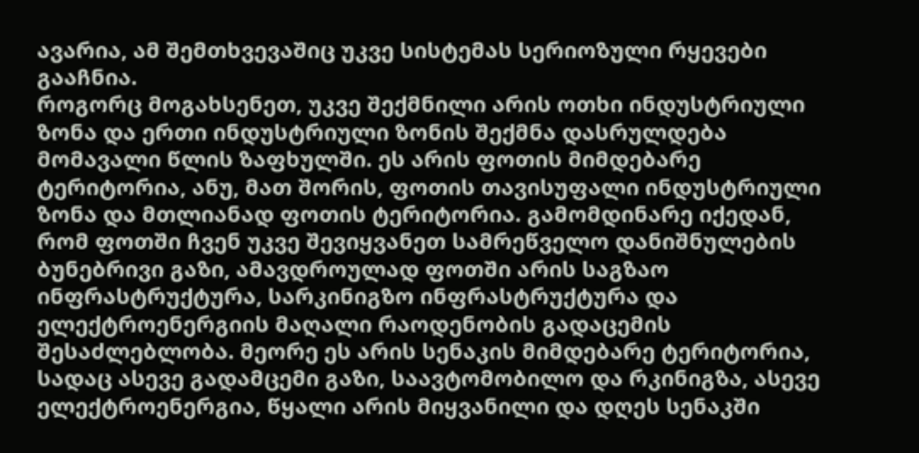ავარია, ამ შემთხვევაშიც უკვე სისტემას სერიოზული რყევები გააჩნია.
როგორც მოგახსენეთ, უკვე შექმნილი არის ოთხი ინდუსტრიული ზონა და ერთი ინდუსტრიული ზონის შექმნა დასრულდება მომავალი წლის ზაფხულში. ეს არის ფოთის მიმდებარე ტერიტორია, ანუ, მათ შორის, ფოთის თავისუფალი ინდუსტრიული ზონა და მთლიანად ფოთის ტერიტორია. გამომდინარე იქედან, რომ ფოთში ჩვენ უკვე შევიყვანეთ სამრეწველო დანიშნულების ბუნებრივი გაზი, ამავდროულად ფოთში არის საგზაო ინფრასტრუქტურა, სარკინიგზო ინფრასტრუქტურა და ელექტროენერგიის მაღალი რაოდენობის გადაცემის შესაძლებლობა. მეორე ეს არის სენაკის მიმდებარე ტერიტორია, სადაც ასევე გადამცემი გაზი, საავტომობილო და რკინიგზა, ასევე ელექტროენერგია, წყალი არის მიყვანილი და დღეს სენაკში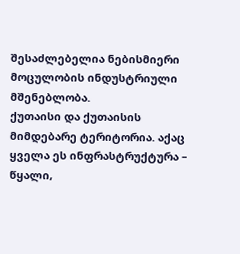შესაძლებელია ნებისმიერი მოცულობის ინდუსტრიული მშენებლობა.
ქუთაისი და ქუთაისის მიმდებარე ტერიტორია. აქაც ყველა ეს ინფრასტრუქტურა – წყალი,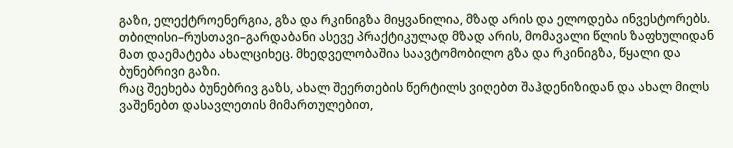გაზი, ელექტროენერგია, გზა და რკინიგზა მიყვანილია, მზად არის და ელოდება ინვესტორებს.
თბილისი–რუსთავი–გარდაბანი ასევე პრაქტიკულად მზად არის, მომავალი წლის ზაფხულიდან მათ დაემატება ახალციხეც. მხედველობაშია საავტომობილო გზა და რკინიგზა, წყალი და ბუნებრივი გაზი.
რაც შეეხება ბუნებრივ გაზს, ახალ შეერთების წერტილს ვიღებთ შაჰდენიზიდან და ახალ მილს ვაშენებთ დასავლეთის მიმართულებით,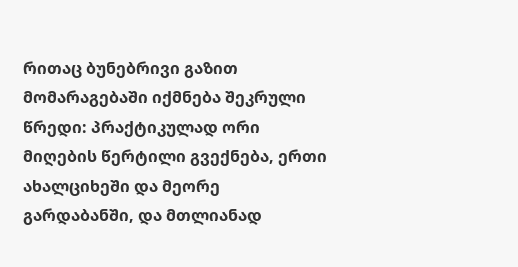რითაც ბუნებრივი გაზით მომარაგებაში იქმნება შეკრული წრედი: პრაქტიკულად ორი მიღების წერტილი გვექნება, ერთი ახალციხეში და მეორე გარდაბანში, და მთლიანად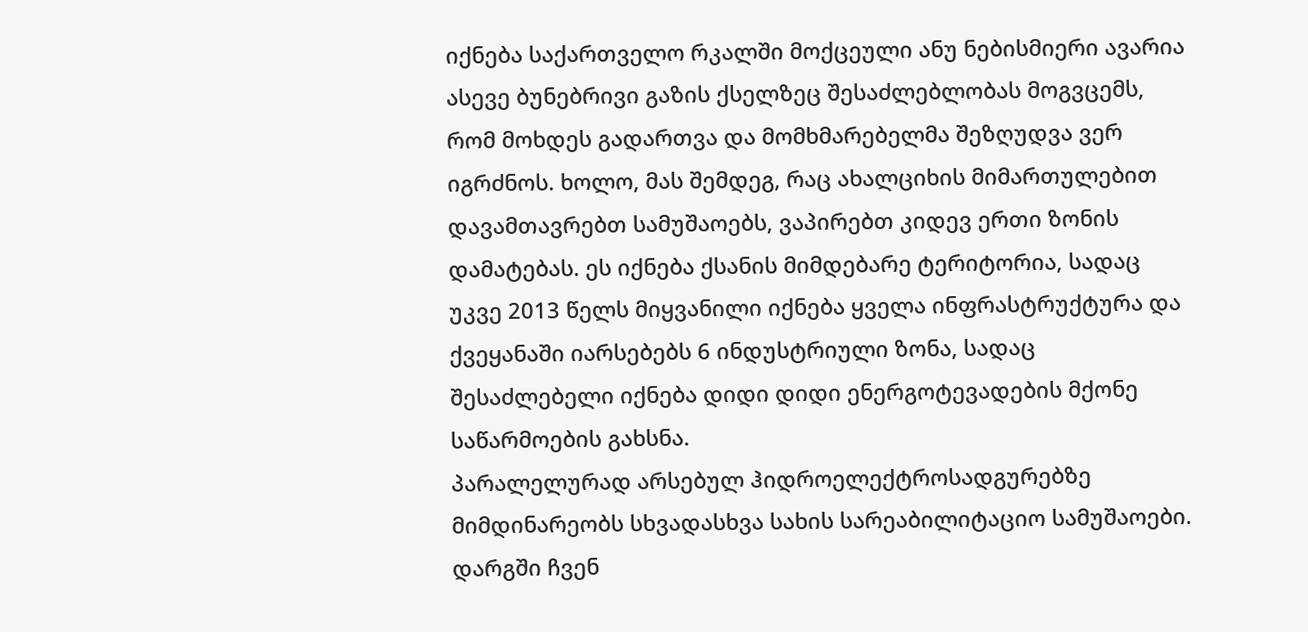იქნება საქართველო რკალში მოქცეული ანუ ნებისმიერი ავარია ასევე ბუნებრივი გაზის ქსელზეც შესაძლებლობას მოგვცემს, რომ მოხდეს გადართვა და მომხმარებელმა შეზღუდვა ვერ იგრძნოს. ხოლო, მას შემდეგ, რაც ახალციხის მიმართულებით დავამთავრებთ სამუშაოებს, ვაპირებთ კიდევ ერთი ზონის დამატებას. ეს იქნება ქსანის მიმდებარე ტერიტორია, სადაც უკვე 2013 წელს მიყვანილი იქნება ყველა ინფრასტრუქტურა და ქვეყანაში იარსებებს 6 ინდუსტრიული ზონა, სადაც შესაძლებელი იქნება დიდი დიდი ენერგოტევადების მქონე საწარმოების გახსნა.
პარალელურად არსებულ ჰიდროელექტროსადგურებზე მიმდინარეობს სხვადასხვა სახის სარეაბილიტაციო სამუშაოები. დარგში ჩვენ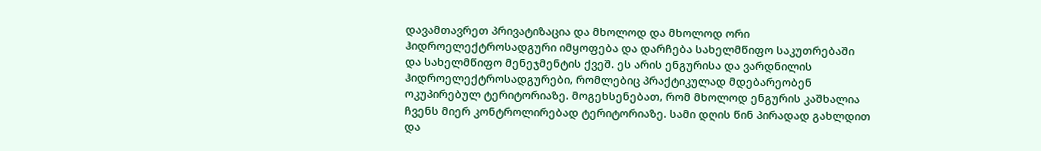დავამთავრეთ პრივატიზაცია და მხოლოდ და მხოლოდ ორი ჰიდროელექტროსადგური იმყოფება და დარჩება სახელმწიფო საკუთრებაში და სახელმწიფო მენეჯმენტის ქვეშ. ეს არის ენგურისა და ვარდნილის ჰიდროელექტროსადგურები, რომლებიც პრაქტიკულად მდებარეობენ ოკუპირებულ ტერიტორიაზე. მოგეხსენებათ, რომ მხოლოდ ენგურის კაშხალია ჩვენს მიერ კონტროლირებად ტერიტორიაზე. სამი დღის წინ პირადად გახლდით და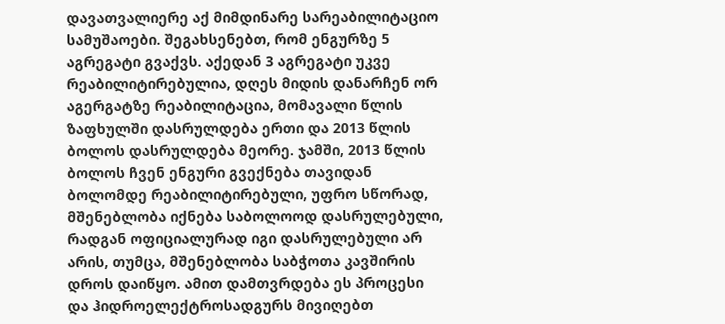დავათვალიერე აქ მიმდინარე სარეაბილიტაციო სამუშაოები. შეგახსენებთ, რომ ენგურზე 5 აგრეგატი გვაქვს. აქედან 3 აგრეგატი უკვე რეაბილიტირებულია, დღეს მიდის დანარჩენ ორ აგერგატზე რეაბილიტაცია, მომავალი წლის ზაფხულში დასრულდება ერთი და 2013 წლის ბოლოს დასრულდება მეორე. ჯამში, 2013 წლის ბოლოს ჩვენ ენგური გვექნება თავიდან ბოლომდე რეაბილიტირებული, უფრო სწორად, მშენებლობა იქნება საბოლოოდ დასრულებული, რადგან ოფიციალურად იგი დასრულებული არ არის, თუმცა, მშენებლობა საბჭოთა კავშირის დროს დაიწყო. ამით დამთვრდება ეს პროცესი და ჰიდროელექტროსადგურს მივიღებთ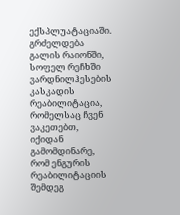ექსპლუატაციაში.
გრძელდება გალის რაიონში, სოფელ რეჩხში ვარდნილჰესების კასკადის რეაბილიტაცია, რომელსაც ჩვენ ვაკეთებთ, იქიდან გამომდინარე, რომ ენგურის რეაბილიტაციის შემდეგ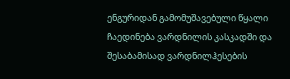ენგურიდან გამომუშავებული წყალი ჩაედინება ვარდნილის კასკადში და შესაბამისად ვარდნილჰესების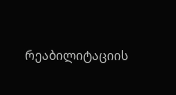რეაბილიტაციის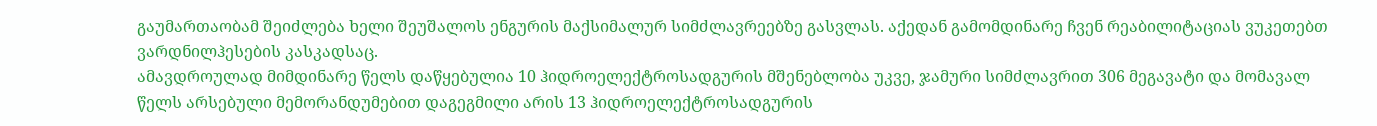გაუმართაობამ შეიძლება ხელი შეუშალოს ენგურის მაქსიმალურ სიმძლავრეებზე გასვლას. აქედან გამომდინარე ჩვენ რეაბილიტაციას ვუკეთებთ ვარდნილჰესების კასკადსაც.
ამავდროულად მიმდინარე წელს დაწყებულია 10 ჰიდროელექტროსადგურის მშენებლობა უკვე, ჯამური სიმძლავრით 306 მეგავატი და მომავალ წელს არსებული მემორანდუმებით დაგეგმილი არის 13 ჰიდროელექტროსადგურის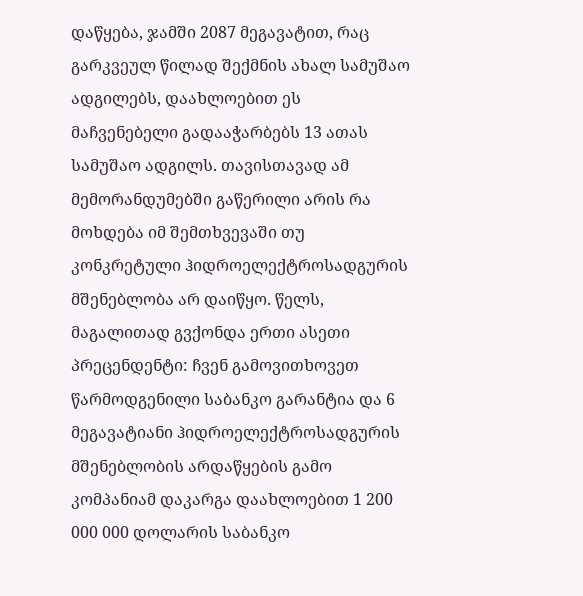დაწყება, ჯამში 2087 მეგავატით, რაც გარკვეულ წილად შექმნის ახალ სამუშაო ადგილებს, დაახლოებით ეს მაჩვენებელი გადააჭარბებს 13 ათას სამუშაო ადგილს. თავისთავად ამ მემორანდუმებში გაწერილი არის რა მოხდება იმ შემთხვევაში თუ კონკრეტული ჰიდროელექტროსადგურის მშენებლობა არ დაიწყო. წელს, მაგალითად გვქონდა ერთი ასეთი პრეცენდენტი: ჩვენ გამოვითხოვეთ წარმოდგენილი საბანკო გარანტია და 6 მეგავატიანი ჰიდროელექტროსადგურის მშენებლობის არდაწყების გამო კომპანიამ დაკარგა დაახლოებით 1 200 000 000 დოლარის საბანკო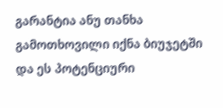გარანტია ანუ თანხა გამოთხოვილი იქნა ბიუჯეტში და ეს პოტენციური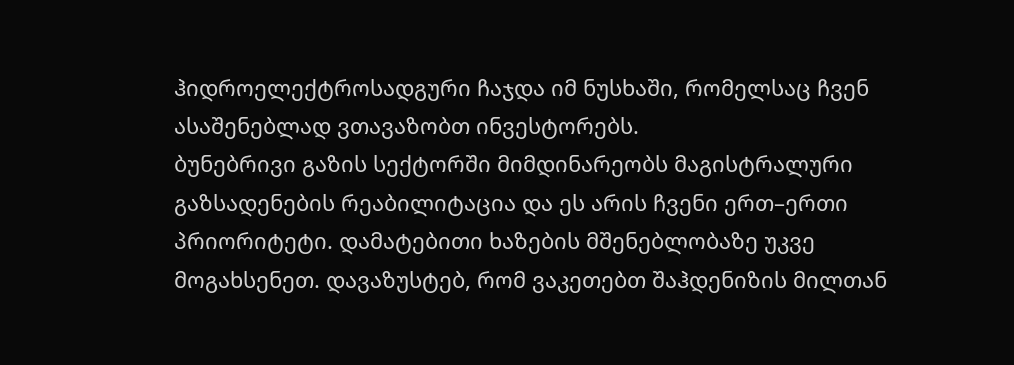ჰიდროელექტროსადგური ჩაჯდა იმ ნუსხაში, რომელსაც ჩვენ ასაშენებლად ვთავაზობთ ინვესტორებს.
ბუნებრივი გაზის სექტორში მიმდინარეობს მაგისტრალური გაზსადენების რეაბილიტაცია და ეს არის ჩვენი ერთ–ერთი პრიორიტეტი. დამატებითი ხაზების მშენებლობაზე უკვე მოგახსენეთ. დავაზუსტებ, რომ ვაკეთებთ შაჰდენიზის მილთან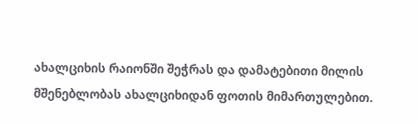ახალციხის რაიონში შეჭრას და დამატებითი მილის მშენებლობას ახალციხიდან ფოთის მიმართულებით.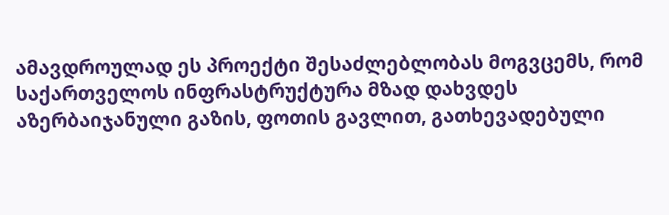ამავდროულად ეს პროექტი შესაძლებლობას მოგვცემს, რომ საქართველოს ინფრასტრუქტურა მზად დახვდეს აზერბაიჯანული გაზის, ფოთის გავლით, გათხევადებული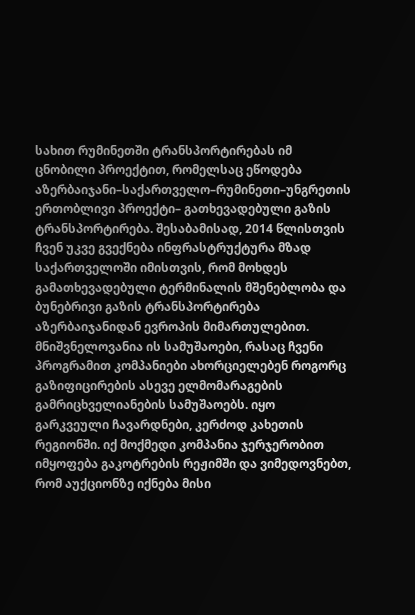სახით რუმინეთში ტრანსპორტირებას იმ ცნობილი პროექტით, რომელსაც ეწოდება აზერბაიჯანი–საქართველო–რუმინეთი–უნგრეთის ერთობლივი პროექტი– გათხევადებული გაზის ტრანსპორტირება. შესაბამისად, 2014 წლისთვის ჩვენ უკვე გვექნება ინფრასტრუქტურა მზად საქართველოში იმისთვის, რომ მოხდეს გამათხევადებული ტერმინალის მშენებლობა და ბუნებრივი გაზის ტრანსპორტირება აზერბაიჯანიდან ევროპის მიმართულებით.
მნიშვნელოვანია ის სამუშაოები, რასაც ჩვენი პროგრამით კომპანიები ახორციელებენ როგორც გაზიფიცირების ასევე ელმომარაგების გამრიცხველიანების სამუშაოებს. იყო გარკვეული ჩავარდნები, კერძოდ კახეთის რეგიონში. იქ მოქმედი კომპანია ჯერჯერობით იმყოფება გაკოტრების რეჟიმში და ვიმედოვნებთ, რომ აუქციონზე იქნება მისი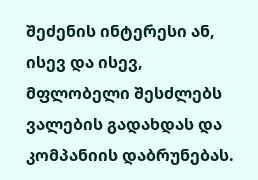შეძენის ინტერესი ან, ისევ და ისევ, მფლობელი შესძლებს ვალების გადახდას და კომპანიის დაბრუნებას.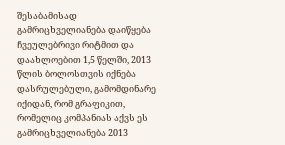შესაბამისად გამრიცხველიანება დაიწყება ჩვეულებრივი რიტმით და დაახლოებით 1,5 წელში, 2013 წლის ბოლოსთვის იქნება დასრულებული, გამომდინარე იქიდან, რომ გრაფიკით, რომელიც კომპანიას აქვს ეს გამრიცხველიანება 2013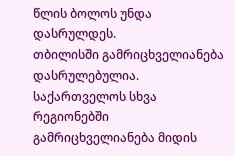წლის ბოლოს უნდა დასრულდეს.
თბილისში გამრიცხველიანება დასრულებულია. საქართველოს სხვა რეგიონებში გამრიცხველიანება მიდის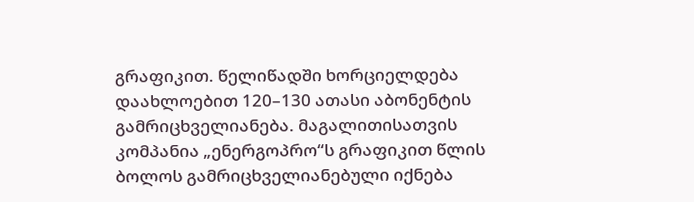გრაფიკით. წელიწადში ხორციელდება დაახლოებით 120–130 ათასი აბონენტის გამრიცხველიანება. მაგალითისათვის კომპანია „ენერგოპრო“ს გრაფიკით წლის ბოლოს გამრიცხველიანებული იქნება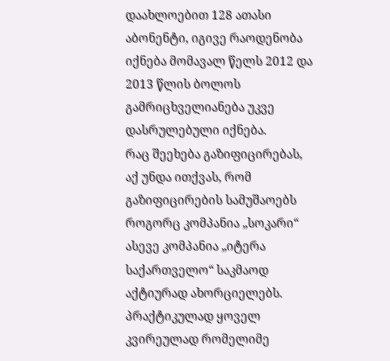დაახლოებით 128 ათასი აბონენტი, იგივე რაოდენობა იქნება მომავალ წელს 2012 და 2013 წლის ბოლოს გამრიცხველიანება უკვე დასრულებული იქნება.
რაც შეეხება გაზიფიცირებას, აქ უნდა ითქვას, რომ გაზიფიცირების სამუშაოებს როგორც კომპანია „სოკარი“ ასევე კომპანია „იტერა საქართველო“ საკმაოდ აქტიურად ახორციელებს. პრაქტიკულად ყოველ კვირეულად რომელიმე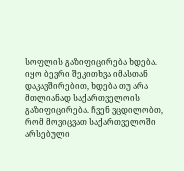სოფლის გაზიფიცირება ხდება.
იყო ბევრი შეკითხვა იმასთან დაკავშირებით, ხდება თუ არა მთლიანად საქართველოის გაზიფიცირება. ჩვენ ვცდილობთ, რომ მოვიცვათ საქართველოში არსებული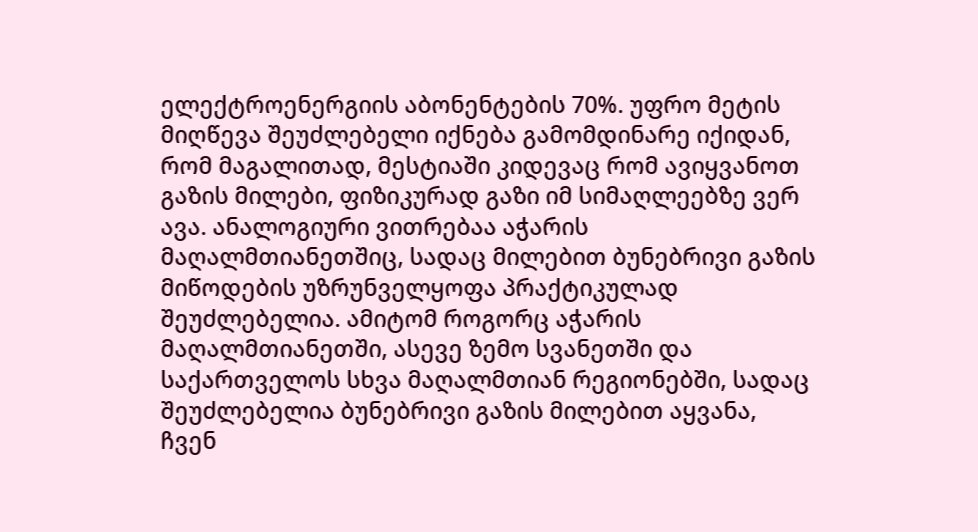ელექტროენერგიის აბონენტების 70%. უფრო მეტის მიღწევა შეუძლებელი იქნება გამომდინარე იქიდან, რომ მაგალითად, მესტიაში კიდევაც რომ ავიყვანოთ გაზის მილები, ფიზიკურად გაზი იმ სიმაღლეებზე ვერ ავა. ანალოგიური ვითრებაა აჭარის მაღალმთიანეთშიც, სადაც მილებით ბუნებრივი გაზის მიწოდების უზრუნველყოფა პრაქტიკულად შეუძლებელია. ამიტომ როგორც აჭარის მაღალმთიანეთში, ასევე ზემო სვანეთში და საქართველოს სხვა მაღალმთიან რეგიონებში, სადაც შეუძლებელია ბუნებრივი გაზის მილებით აყვანა, ჩვენ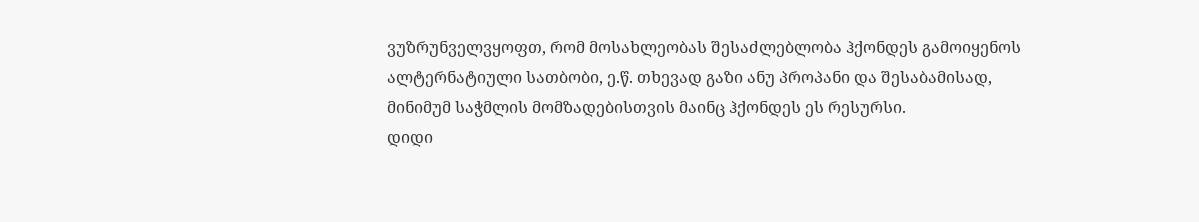ვუზრუნველვყოფთ, რომ მოსახლეობას შესაძლებლობა ჰქონდეს გამოიყენოს ალტერნატიული სათბობი, ე.წ. თხევად გაზი ანუ პროპანი და შესაბამისად, მინიმუმ საჭმლის მომზადებისთვის მაინც ჰქონდეს ეს რესურსი.
დიდი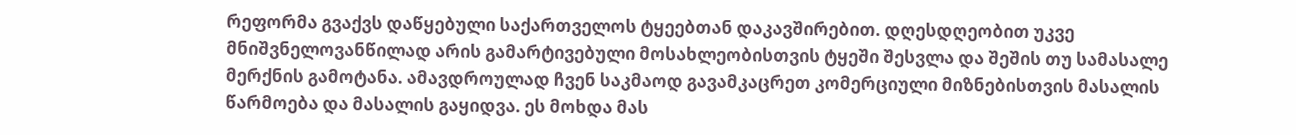რეფორმა გვაქვს დაწყებული საქართველოს ტყეებთან დაკავშირებით. დღესდღეობით უკვე მნიშვნელოვანწილად არის გამარტივებული მოსახლეობისთვის ტყეში შესვლა და შეშის თუ სამასალე მერქნის გამოტანა. ამავდროულად ჩვენ საკმაოდ გავამკაცრეთ კომერციული მიზნებისთვის მასალის წარმოება და მასალის გაყიდვა. ეს მოხდა მას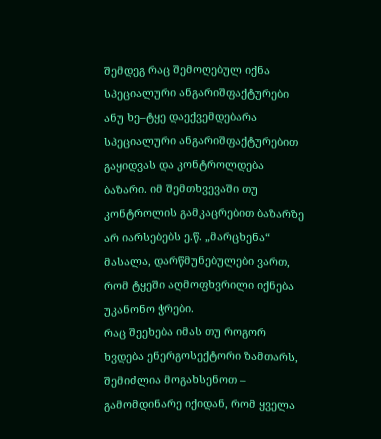შემდეგ რაც შემოღებულ იქნა სპეციალური ანგარიშფაქტურები ანუ ხე–ტყე დაექვემდებარა სპეციალური ანგარიშფაქტურებით გაყიდვას და კონტროლდება ბაზარი. იმ შემთხვევაში თუ კონტროლის გამკაცრებით ბაზარზე არ იარსებებს ე.წ. „მარცხენა“ მასალა, დარწმუნებულები ვართ, რომ ტყეში აღმოფხვრილი იქნება უკანონო ჭრები.
რაც შეეხება იმას თუ როგორ ხვდება ენერგოსექტორი ზამთარს, შემიძლია მოგახსენოთ – გამომდინარე იქიდან, რომ ყველა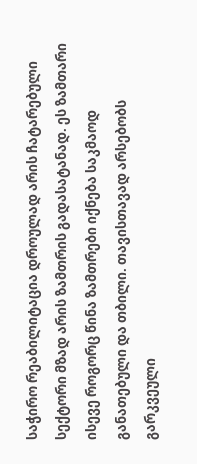საჭირო რეაბილიტაცია დროულად არის ჩატარებული სექტორი მზად არის ზამთრის გადასატანად. ეს ზამთარი ისევე როგორც წინა ზამთრები იქნება საკმაოდ განათებული და თბილი. თავისთავად არსებობს გარკვეული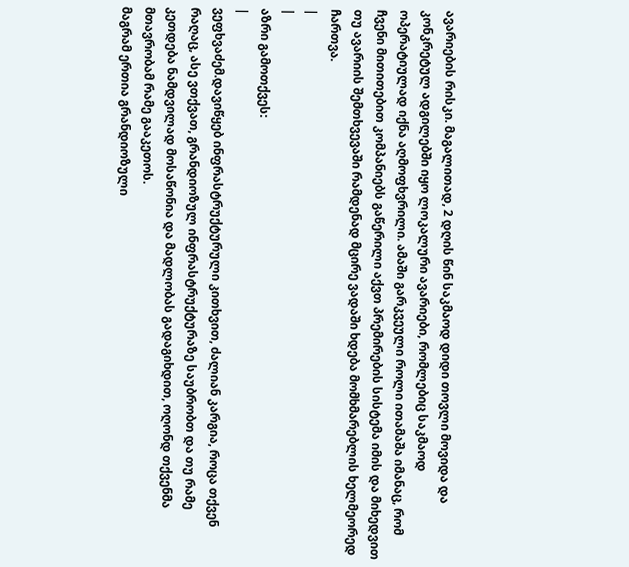ავარიების რისკი. მაგალითად, 2 დღის წინ საკმაოდ დიდი თოვლი მოვიდა და კონკრეტულ ადგილებში იყო ლოკალური ავარიები, რომლებიც საკმაოდ ოპერატიულად იქნა აღმოფხვრილი. ამაში გარკვეული როლი ითამაშა იმანაც, რომ ჩვენი მითითებით კომპანიებს გაწერილი აქვთ პრემირების სისტემა იმის და მიხედვით თუ ავარიის შემთხვევაში რამდენად მცირე ვადაში ხდება მომხმარებლის ხელმეორედ ჩართვა.
|
|
აზრი გამოთქვეს:
|
ვეფხვაძემ.დავიწყებ ინფრასტრუქტურული კითხვით, ძალიან კარგია, როცა თქვენ რაღაც, ასე ვთქვათ, გრანდიოზულ ინფრასტრუქტურაზე საუბრობთ და თუ რამე კეთდება ნამდვილად მოსაწონია და მადლობას გადაგიხდით, ოღონდ თქვენმა მთავრობამ რამე გააკეთოს.
მაგრამ ერთია გრანდიოზული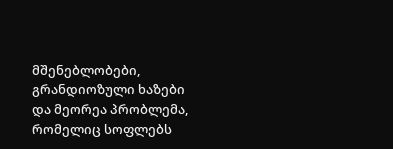მშენებლობები, გრანდიოზული ხაზები და მეორეა პრობლემა, რომელიც სოფლებს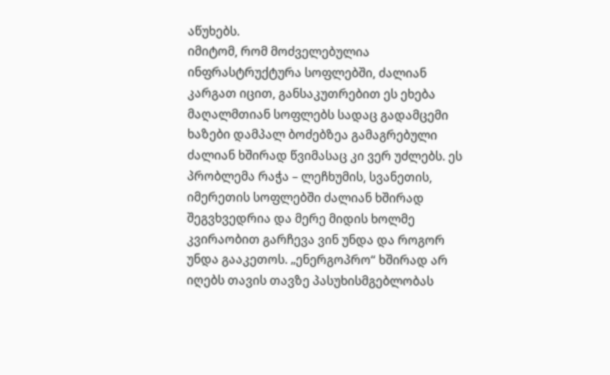აწუხებს.
იმიტომ, რომ მოძველებულია ინფრასტრუქტურა სოფლებში, ძალიან კარგათ იცით, განსაკუთრებით ეს ეხება მაღალმთიან სოფლებს სადაც გადამცემი ხაზები დამპალ ბოძებზეა გამაგრებული ძალიან ხშირად წვიმასაც კი ვერ უძლებს. ეს პრობლემა რაჭა – ლეჩხუმის, სვანეთის, იმერეთის სოფლებში ძალიან ხშირად შეგვხვედრია და მერე მიდის ხოლმე კვირაობით გარჩევა ვინ უნდა და როგორ უნდა გააკეთოს. „ენერგოპრო“ ხშირად არ იღებს თავის თავზე პასუხისმგებლობას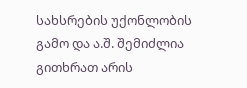სახსრების უქონლობის გამო და ა.შ. შემიძლია გითხრათ არის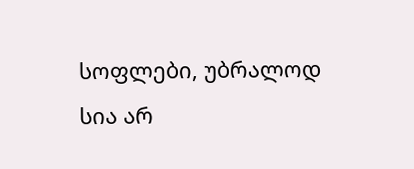სოფლები, უბრალოდ სია არ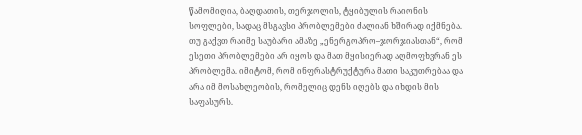წამომიღია, ბაღდათის, თერჯოლის, ტყიბულის რაიონის სოფლები, სადაც მსგავსი პრობლემები ძალიან ხშირად იქმნება. თუ გაქვთ რაიმე საუბარი ამაზე „ენერგოპრო–ჯორჯიასთან“, რომ ესეთი პრობლემები არ იყოს და მათ მყისიერად აღმოფხვრან ეს პრობლემა. იმიტომ, რომ ინფრასტრუქტურა მათი საკუთრებაა და არა იმ მოსახლეობის, რომელიც დენს იღებს და იხდის მის საფასურს.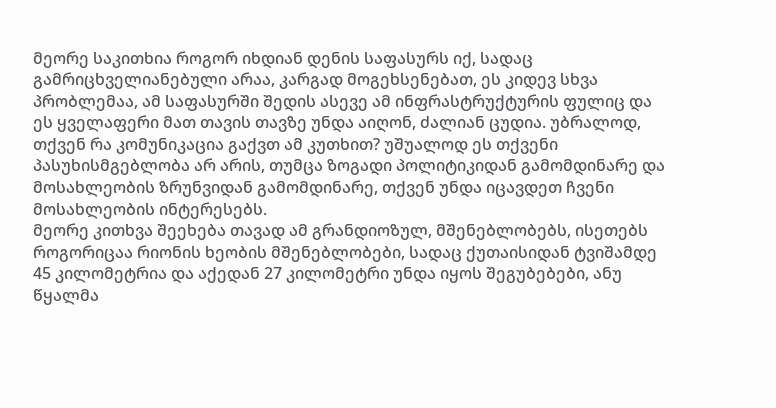მეორე საკითხია როგორ იხდიან დენის საფასურს იქ, სადაც გამრიცხველიანებული არაა, კარგად მოგეხსენებათ, ეს კიდევ სხვა პრობლემაა, ამ საფასურში შედის ასევე ამ ინფრასტრუქტურის ფულიც და ეს ყველაფერი მათ თავის თავზე უნდა აიღონ, ძალიან ცუდია. უბრალოდ, თქვენ რა კომუნიკაცია გაქვთ ამ კუთხით? უშუალოდ ეს თქვენი პასუხისმგებლობა არ არის, თუმცა ზოგადი პოლიტიკიდან გამომდინარე და მოსახლეობის ზრუნვიდან გამომდინარე, თქვენ უნდა იცავდეთ ჩვენი მოსახლეობის ინტერესებს.
მეორე კითხვა შეეხება თავად ამ გრანდიოზულ, მშენებლობებს, ისეთებს როგორიცაა რიონის ხეობის მშენებლობები, სადაც ქუთაისიდან ტვიშამდე 45 კილომეტრია და აქედან 27 კილომეტრი უნდა იყოს შეგუბებები, ანუ წყალმა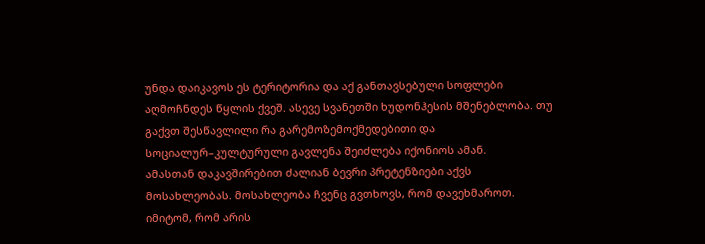უნდა დაიკავოს ეს ტერიტორია და აქ განთავსებული სოფლები აღმოჩნდეს წყლის ქვეშ. ასევე სვანეთში ხუდონჰესის მშენებლობა. თუ გაქვთ შესწავლილი რა გარემოზემოქმედებითი და სოციალურ–კულტურული გავლენა შეიძლება იქონიოს ამან.
ამასთან დაკავშირებით ძალიან ბევრი პრეტენზიები აქვს მოსახლეობას. მოსახლეობა ჩვენც გვთხოვს, რომ დავეხმაროთ. იმიტომ, რომ არის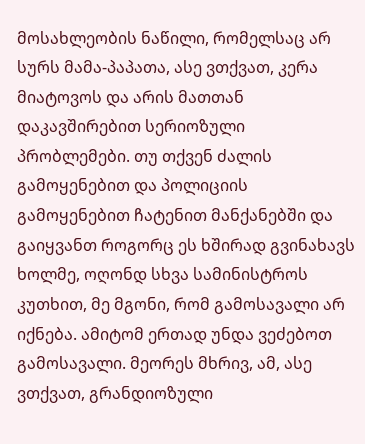მოსახლეობის ნაწილი, რომელსაც არ სურს მამა-პაპათა, ასე ვთქვათ, კერა მიატოვოს და არის მათთან დაკავშირებით სერიოზული პრობლემები. თუ თქვენ ძალის გამოყენებით და პოლიციის გამოყენებით ჩატენით მანქანებში და გაიყვანთ როგორც ეს ხშირად გვინახავს ხოლმე, ოღონდ სხვა სამინისტროს კუთხით, მე მგონი, რომ გამოსავალი არ იქნება. ამიტომ ერთად უნდა ვეძებოთ გამოსავალი. მეორეს მხრივ, ამ, ასე ვთქვათ, გრანდიოზული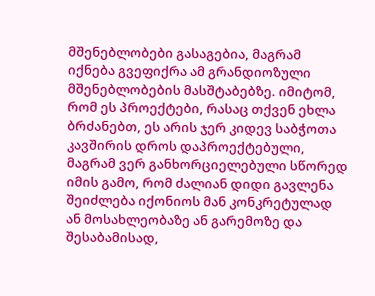მშენებლობები გასაგებია, მაგრამ იქნება გვეფიქრა ამ გრანდიოზული მშენებლობების მასშტაბებზე. იმიტომ, რომ ეს პროექტები, რასაც თქვენ ეხლა ბრძანებთ, ეს არის ჯერ კიდევ საბჭოთა კავშირის დროს დაპროექტებული, მაგრამ ვერ განხორციელებული სწორედ იმის გამო, რომ ძალიან დიდი გავლენა შეიძლება იქონიოს მან კონკრეტულად ან მოსახლეობაზე ან გარემოზე და შესაბამისად,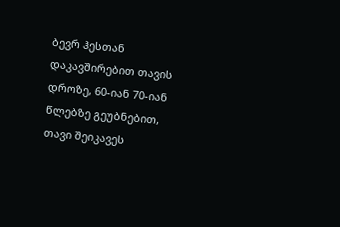ბევრ ჰესთან დაკავშირებით თავის დროზე, 60-იან 70-იან წლებზე გეუბნებით, თავი შეიკავეს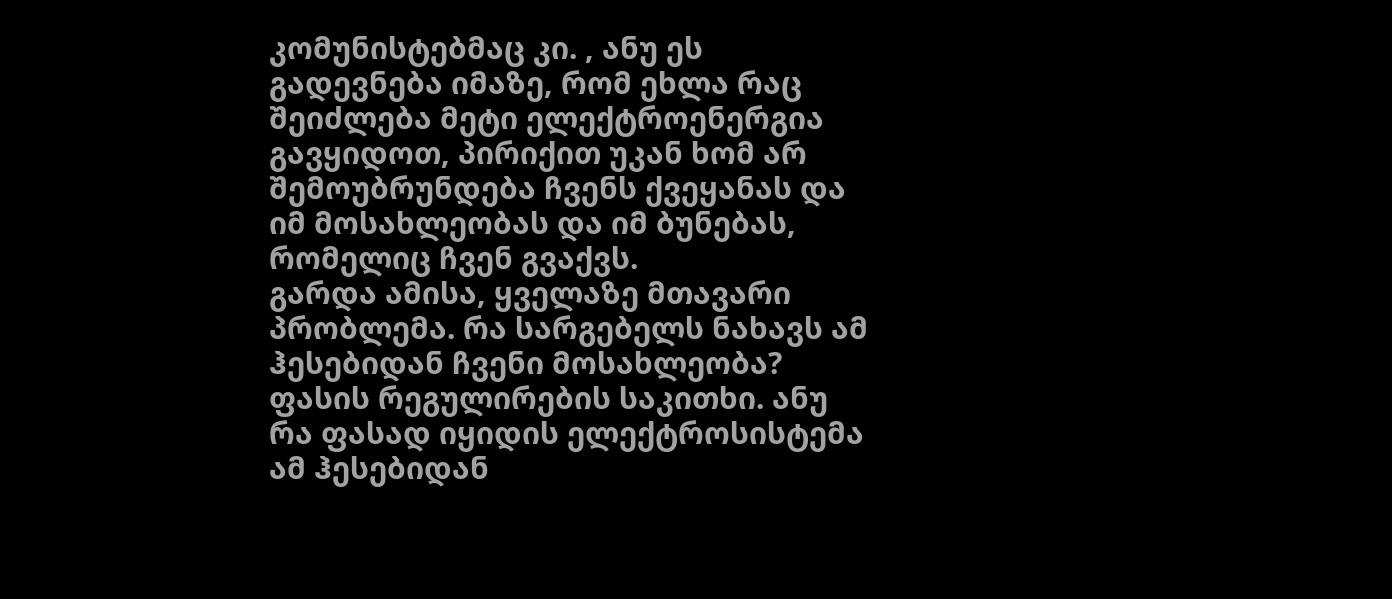კომუნისტებმაც კი. , ანუ ეს გადევნება იმაზე, რომ ეხლა რაც შეიძლება მეტი ელექტროენერგია გავყიდოთ, პირიქით უკან ხომ არ შემოუბრუნდება ჩვენს ქვეყანას და იმ მოსახლეობას და იმ ბუნებას, რომელიც ჩვენ გვაქვს.
გარდა ამისა, ყველაზე მთავარი პრობლემა. რა სარგებელს ნახავს ამ ჰესებიდან ჩვენი მოსახლეობა? ფასის რეგულირების საკითხი. ანუ რა ფასად იყიდის ელექტროსისტემა ამ ჰესებიდან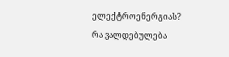ელექტროენერგიას? რა ვალდებულება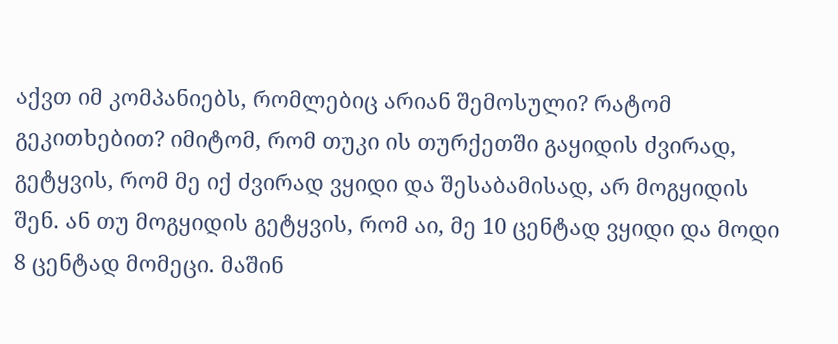აქვთ იმ კომპანიებს, რომლებიც არიან შემოსული? რატომ გეკითხებით? იმიტომ, რომ თუკი ის თურქეთში გაყიდის ძვირად, გეტყვის, რომ მე იქ ძვირად ვყიდი და შესაბამისად, არ მოგყიდის შენ. ან თუ მოგყიდის გეტყვის, რომ აი, მე 10 ცენტად ვყიდი და მოდი 8 ცენტად მომეცი. მაშინ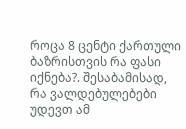როცა 8 ცენტი ქართული ბაზრისთვის რა ფასი იქნება?. შესაბამისად, რა ვალდებულებები უდევთ ამ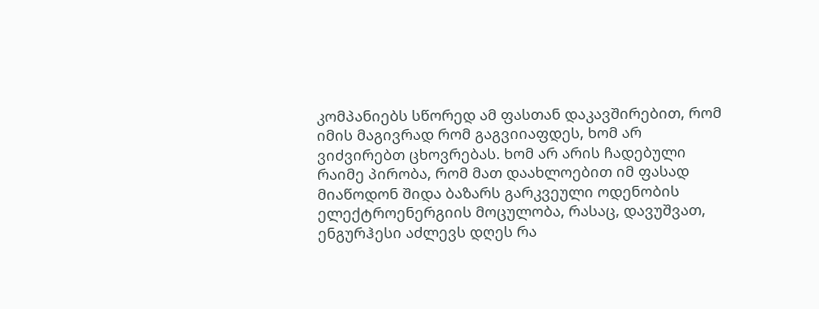კომპანიებს სწორედ ამ ფასთან დაკავშირებით, რომ იმის მაგივრად რომ გაგვიიაფდეს, ხომ არ ვიძვირებთ ცხოვრებას. ხომ არ არის ჩადებული რაიმე პირობა, რომ მათ დაახლოებით იმ ფასად მიაწოდონ შიდა ბაზარს გარკვეული ოდენობის ელექტროენერგიის მოცულობა, რასაც, დავუშვათ, ენგურჰესი აძლევს დღეს რა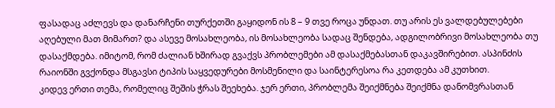ფასადაც აძლევს და დანარჩენი თურქეთში გაყიდონ ის 8 – 9 თვე როცა უნდათ. თუ არის ეს ვალდებულებები აღებული მათ მიმართ? და ასევე მოსახლეობა, ის მოსახლეობა სადაც შენდება, ადგილობრივი მოსახლეობა თუ დასაქმდება. იმიტომ, რომ ძალიან ხშირად გვაქვს პრობლემები ამ დასაქმებასთან დაკავშირებით. ასპინძის რაიონში გვქონდა მსგავსი ტიპის საყვედურები მოსმენილი და საინტერესოა რა კეთდება ამ კუთხით.
კიდევ ერთი თემა, რომელიც შეშის ჭრას შეეხება. ჯერ ერთი, პრობლემა შეიქმნება შეიქმნა დანომვრასთან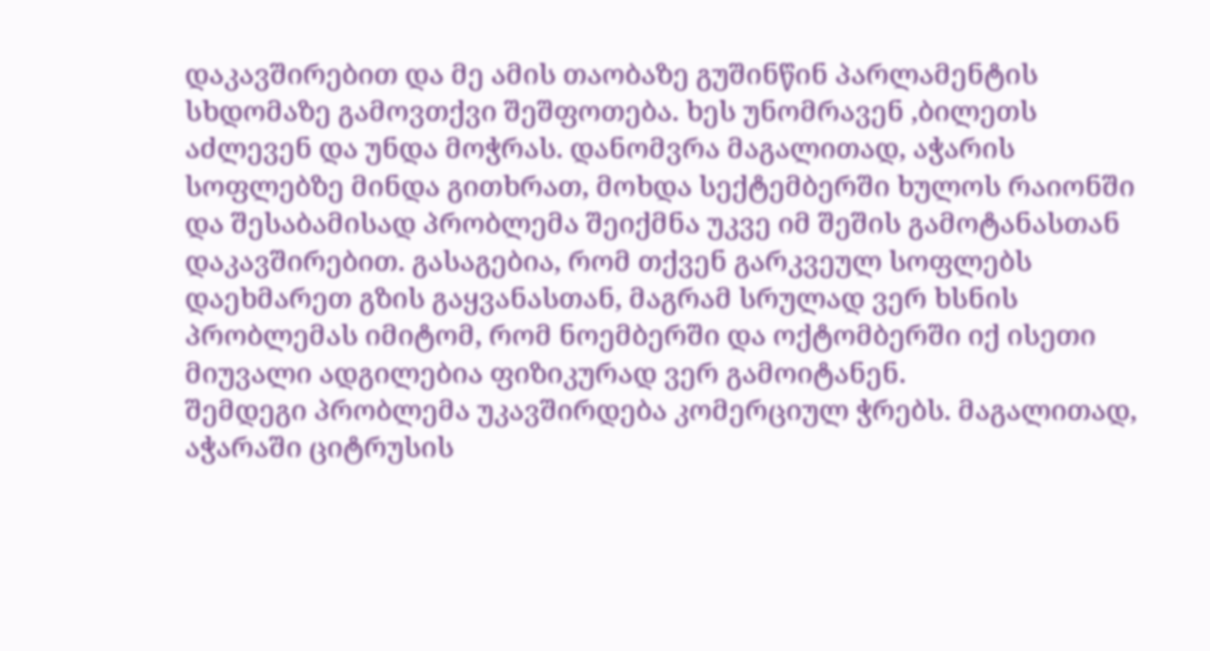დაკავშირებით და მე ამის თაობაზე გუშინწინ პარლამენტის სხდომაზე გამოვთქვი შეშფოთება. ხეს უნომრავენ ,ბილეთს აძლევენ და უნდა მოჭრას. დანომვრა მაგალითად, აჭარის სოფლებზე მინდა გითხრათ, მოხდა სექტემბერში ხულოს რაიონში და შესაბამისად პრობლემა შეიქმნა უკვე იმ შეშის გამოტანასთან დაკავშირებით. გასაგებია, რომ თქვენ გარკვეულ სოფლებს დაეხმარეთ გზის გაყვანასთან, მაგრამ სრულად ვერ ხსნის პრობლემას იმიტომ, რომ ნოემბერში და ოქტომბერში იქ ისეთი მიუვალი ადგილებია ფიზიკურად ვერ გამოიტანენ.
შემდეგი პრობლემა უკავშირდება კომერციულ ჭრებს. მაგალითად, აჭარაში ციტრუსის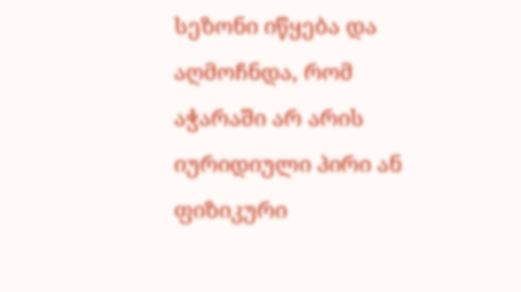სეზონი იწყება და აღმოჩნდა, რომ აჭარაში არ არის იურიდიული პირი ან ფიზიკური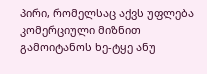პირი, რომელსაც აქვს უფლება კომერციული მიზნით გამოიტანოს ხე-ტყე ანუ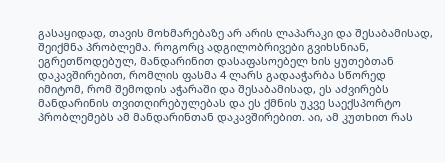გასაყიდად, თავის მოხმარებაზე არ არის ლაპარაკი და შესაბამისად, შეიქმნა პრობლემა. როგორც ადგილობრივები გვიხსნიან, ეგრეთწოდებულ, მანდარინით დასაფასოებელ ხის ყუთებთან დაკავშირებით, რომლის ფასმა 4 ლარს გადააჭარბა სწორედ იმიტომ, რომ შემოდის აჭარაში და შესაბამისად, ეს აძვირებს მანდარინის თვითღირებულებას და ეს ქმნის უკვე საექსპორტო პრობლემებს ამ მანდარინთან დაკავშირებით. აი, ამ კუთხით რას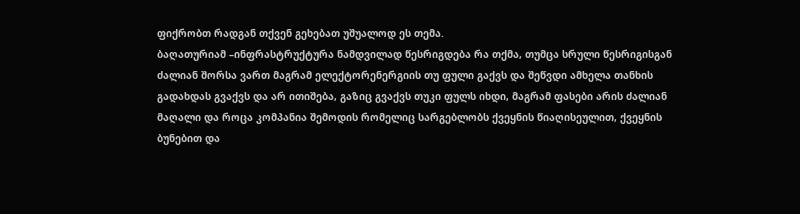ფიქრობთ რადგან თქვენ გეხებათ უშუალოდ ეს თემა.
ბაღათურიამ –ინფრასტრუქტურა ნამდვილად წესრიგდება რა თქმა, თუმცა სრული წესრიგისგან ძალიან შორსა ვართ მაგრამ ელექტორენერგიის თუ ფული გაქვს და შეწვდი ამხელა თანხის გადახდას გვაქვს და არ ითიშება, გაზიც გვაქვს თუკი ფულს იხდი, მაგრამ ფასები არის ძალიან მაღალი და როცა კომპანია შემოდის რომელიც სარგებლობს ქვეყნის წიაღისეულით, ქვეყნის ბუნებით და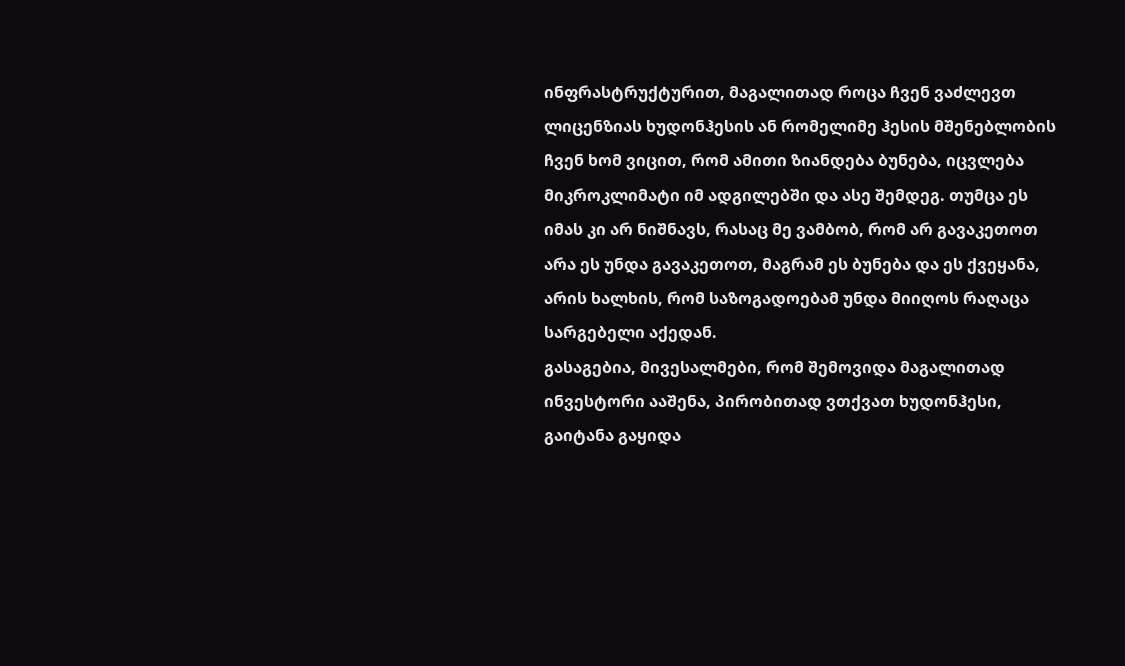ინფრასტრუქტურით, მაგალითად როცა ჩვენ ვაძლევთ ლიცენზიას ხუდონჰესის ან რომელიმე ჰესის მშენებლობის ჩვენ ხომ ვიცით, რომ ამითი ზიანდება ბუნება, იცვლება მიკროკლიმატი იმ ადგილებში და ასე შემდეგ. თუმცა ეს იმას კი არ ნიშნავს, რასაც მე ვამბობ, რომ არ გავაკეთოთ არა ეს უნდა გავაკეთოთ, მაგრამ ეს ბუნება და ეს ქვეყანა, არის ხალხის, რომ საზოგადოებამ უნდა მიიღოს რაღაცა სარგებელი აქედან.
გასაგებია, მივესალმები, რომ შემოვიდა მაგალითად ინვესტორი ააშენა, პირობითად ვთქვათ ხუდონჰესი, გაიტანა გაყიდა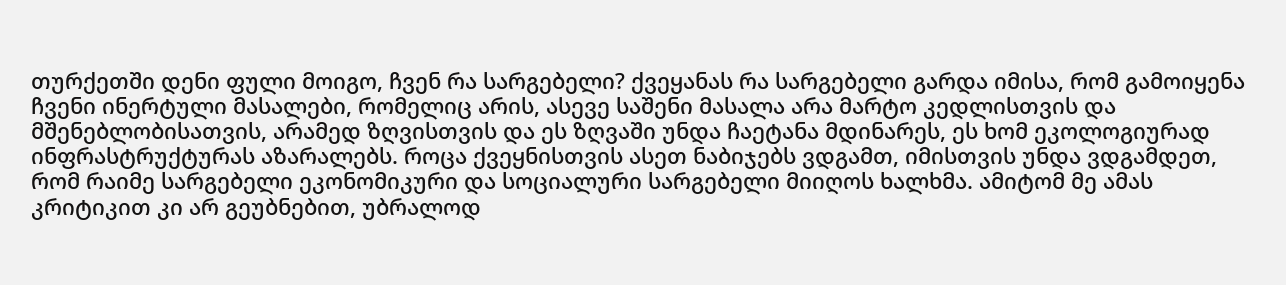თურქეთში დენი ფული მოიგო, ჩვენ რა სარგებელი? ქვეყანას რა სარგებელი გარდა იმისა, რომ გამოიყენა ჩვენი ინერტული მასალები, რომელიც არის, ასევე საშენი მასალა არა მარტო კედლისთვის და მშენებლობისათვის, არამედ ზღვისთვის და ეს ზღვაში უნდა ჩაეტანა მდინარეს, ეს ხომ ეკოლოგიურად ინფრასტრუქტურას აზარალებს. როცა ქვეყნისთვის ასეთ ნაბიჯებს ვდგამთ, იმისთვის უნდა ვდგამდეთ, რომ რაიმე სარგებელი ეკონომიკური და სოციალური სარგებელი მიიღოს ხალხმა. ამიტომ მე ამას კრიტიკით კი არ გეუბნებით, უბრალოდ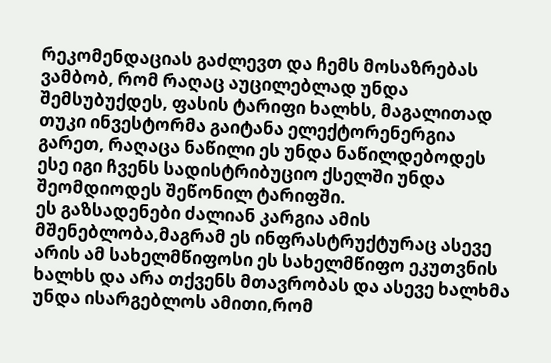რეკომენდაციას გაძლევთ და ჩემს მოსაზრებას ვამბობ, რომ რაღაც აუცილებლად უნდა შემსუბუქდეს, ფასის ტარიფი ხალხს, მაგალითად თუკი ინვესტორმა გაიტანა ელექტორენერგია გარეთ, რაღაცა ნაწილი ეს უნდა ნაწილდებოდეს ესე იგი ჩვენს სადისტრიბუციო ქსელში უნდა შეომდიოდეს შეწონილ ტარიფში.
ეს გაზსადენები ძალიან კარგია ამის მშენებლობა,მაგრამ ეს ინფრასტრუქტურაც ასევე არის ამ სახელმწიფოსი ეს სახელმწიფო ეკუთვნის ხალხს და არა თქვენს მთავრობას და ასევე ხალხმა უნდა ისარგებლოს ამითი,რომ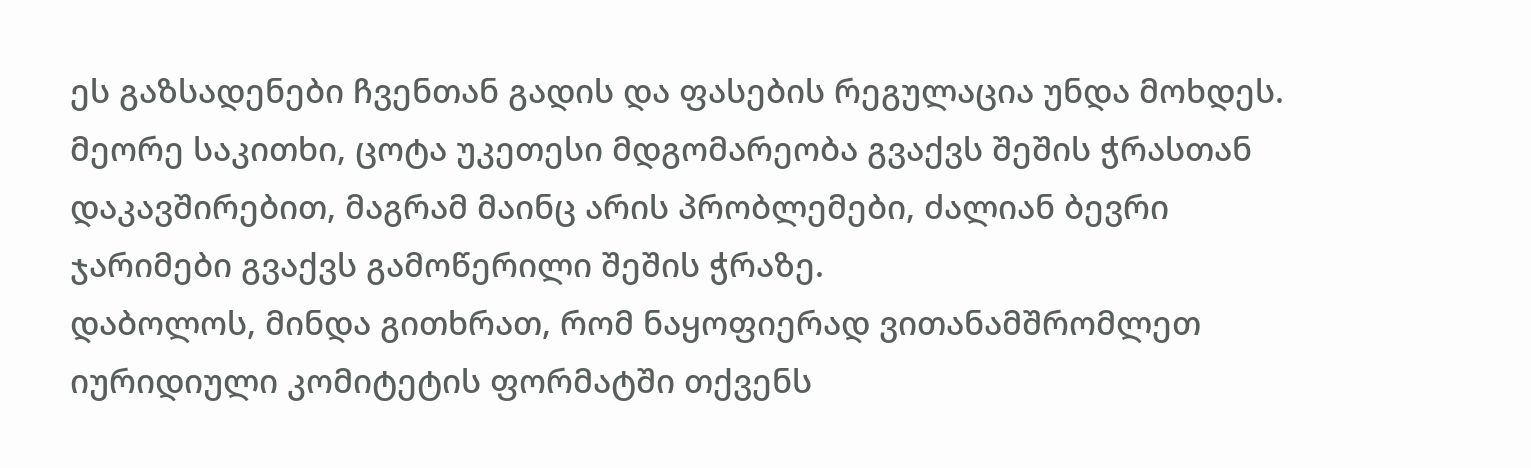ეს გაზსადენები ჩვენთან გადის და ფასების რეგულაცია უნდა მოხდეს.
მეორე საკითხი, ცოტა უკეთესი მდგომარეობა გვაქვს შეშის ჭრასთან დაკავშირებით, მაგრამ მაინც არის პრობლემები, ძალიან ბევრი ჯარიმები გვაქვს გამოწერილი შეშის ჭრაზე.
დაბოლოს, მინდა გითხრათ, რომ ნაყოფიერად ვითანამშრომლეთ იურიდიული კომიტეტის ფორმატში თქვენს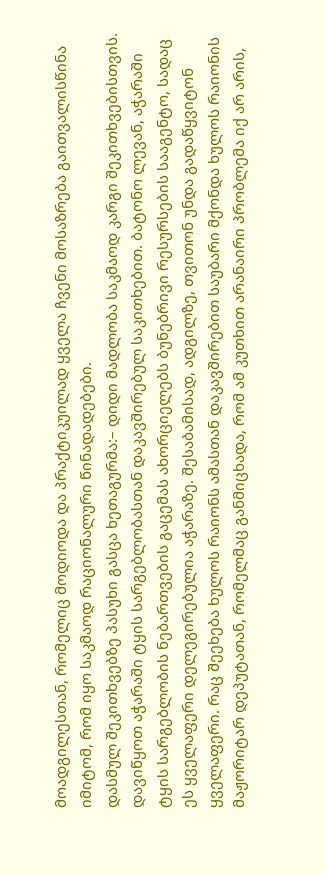მოადგილესთან, რომელიც მოდიოდა და პრაქტიკუილად ყველა ჩვენი მოსაზრება გაითვალისწინა იმიტომ, რომ იყო საკმაოდ რაციონალური წინადადებები.
დასმულ შეკითხვებზე პასუხი გასცა ხეთაგურმა:– დიდი მადლობა საკმაოდ კარგი შეკითხვებისთვის. დავიწყოთ აჭარაში ტყის სარგებლობასთან დაკავშირებულ საკითხებით. ბატონო ლევან, აჭარაში ტყის სარგებლობის ნებართვების გაცემას ახორციელებს ბუნებრივი რესურსების სააგენტო, სადაც ეს ყველაფერი დელეგირებულია აჭარაზე. შესაბამისად, ადგილზე, თვითონ უნდა გადაწყვიტონ ყველაფერი. რაც შეეხება ხულოს რაიონს ამასთან დაკავშირებით საუბარი მქონდა ხულოს რაიონის მაჟორიტარ დეპუტათან, რომელმაც განმიცხადა, რომ ამ კუთხით არანაირი პრობლემა იქ არ არის,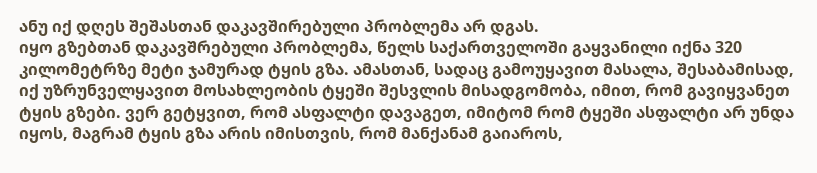ანუ იქ დღეს შეშასთან დაკავშირებული პრობლემა არ დგას.
იყო გზებთან დაკავშრებული პრობლემა, წელს საქართველოში გაყვანილი იქნა 320 კილომეტრზე მეტი ჯამურად ტყის გზა. ამასთან, სადაც გამოუყავით მასალა, შესაბამისად, იქ უზრუნველყავით მოსახლეობის ტყეში შესვლის მისადგომობა, იმით, რომ გავიყვანეთ ტყის გზები. ვერ გეტყვით, რომ ასფალტი დავაგეთ, იმიტომ რომ ტყეში ასფალტი არ უნდა იყოს, მაგრამ ტყის გზა არის იმისთვის, რომ მანქანამ გაიაროს,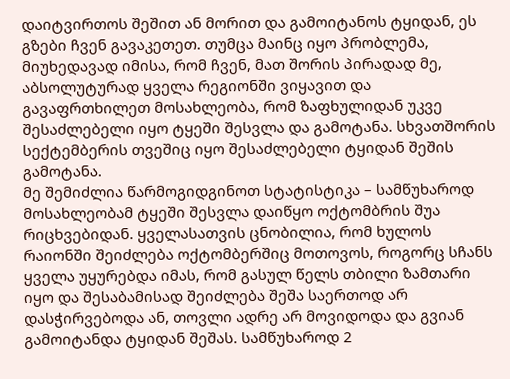დაიტვირთოს შეშით ან მორით და გამოიტანოს ტყიდან, ეს გზები ჩვენ გავაკეთეთ. თუმცა მაინც იყო პრობლემა, მიუხედავად იმისა, რომ ჩვენ, მათ შორის პირადად მე, აბსოლუტურად ყველა რეგიონში ვიყავით და გავაფრთხილეთ მოსახლეობა, რომ ზაფხულიდან უკვე შესაძლებელი იყო ტყეში შესვლა და გამოტანა. სხვათშორის სექტემბერის თვეშიც იყო შესაძლებელი ტყიდან შეშის გამოტანა.
მე შემიძლია წარმოგიდგინოთ სტატისტიკა – სამწუხაროდ მოსახლეობამ ტყეში შესვლა დაიწყო ოქტომბრის შუა რიცხვებიდან. ყველასათვის ცნობილია, რომ ხულოს რაიონში შეიძლება ოქტომბერშიც მოთოვოს, როგორც სჩანს ყველა უყურებდა იმას, რომ გასულ წელს თბილი ზამთარი იყო და შესაბამისად შეიძლება შეშა საერთოდ არ დასჭირვებოდა ან, თოვლი ადრე არ მოვიდოდა და გვიან გამოიტანდა ტყიდან შეშას. სამწუხაროდ 2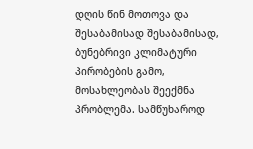დღის წინ მოთოვა და შესაბამისად შესაბამისად, ბუნებრივი კლიმატური პირობების გამო, მოსახლეობას შეექმნა პრობლემა. სამწუხაროდ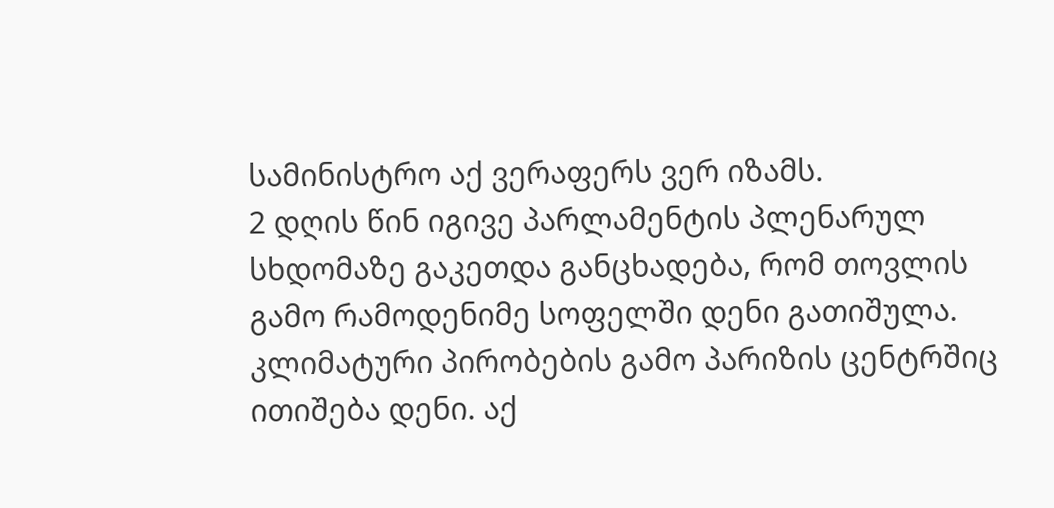სამინისტრო აქ ვერაფერს ვერ იზამს.
2 დღის წინ იგივე პარლამენტის პლენარულ სხდომაზე გაკეთდა განცხადება, რომ თოვლის გამო რამოდენიმე სოფელში დენი გათიშულა. კლიმატური პირობების გამო პარიზის ცენტრშიც ითიშება დენი. აქ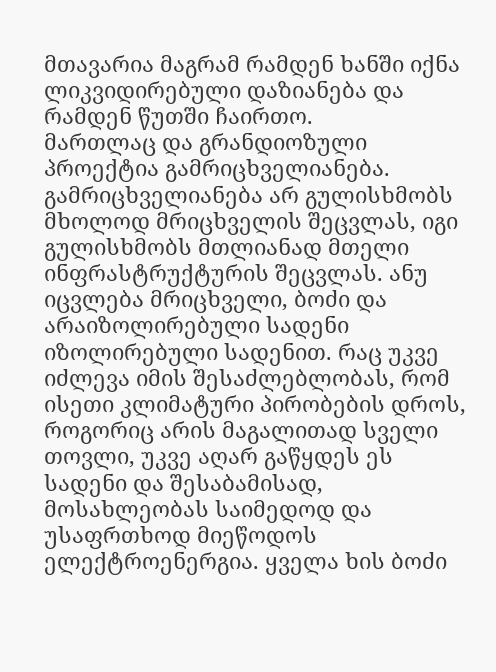მთავარია მაგრამ რამდენ ხანში იქნა ლიკვიდირებული დაზიანება და რამდენ წუთში ჩაირთო.
მართლაც და გრანდიოზული პროექტია გამრიცხველიანება. გამრიცხველიანება არ გულისხმობს მხოლოდ მრიცხველის შეცვლას, იგი გულისხმობს მთლიანად მთელი ინფრასტრუქტურის შეცვლას. ანუ იცვლება მრიცხველი, ბოძი და არაიზოლირებული სადენი იზოლირებული სადენით. რაც უკვე იძლევა იმის შესაძლებლობას, რომ ისეთი კლიმატური პირობების დროს, როგორიც არის მაგალითად სველი თოვლი, უკვე აღარ გაწყდეს ეს სადენი და შესაბამისად, მოსახლეობას საიმედოდ და უსაფრთხოდ მიეწოდოს ელექტროენერგია. ყველა ხის ბოძი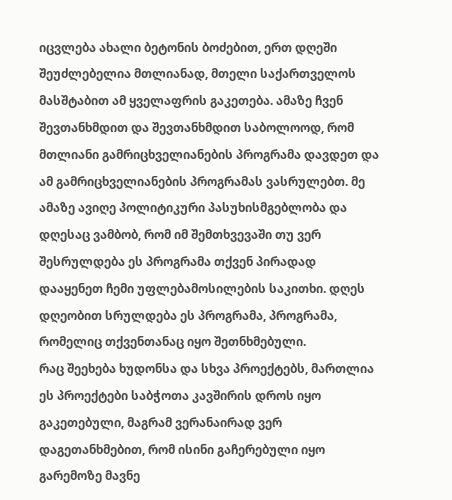იცვლება ახალი ბეტონის ბოძებით, ერთ დღეში შეუძლებელია მთლიანად, მთელი საქართველოს მასშტაბით ამ ყველაფრის გაკეთება. ამაზე ჩვენ შევთანხმდით და შევთანხმდით საბოლოოდ, რომ მთლიანი გამრიცხველიანების პროგრამა დავდეთ და ამ გამრიცხველიანების პროგრამას ვასრულებთ. მე ამაზე ავიღე პოლიტიკური პასუხისმგებლობა და დღესაც ვამბობ, რომ იმ შემთხვევაში თუ ვერ შესრულდება ეს პროგრამა თქვენ პირადად დააყენეთ ჩემი უფლებამოსილების საკითხი. დღეს დღეობით სრულდება ეს პროგრამა, პროგრამა, რომელიც თქვენთანაც იყო შეთნხმებული.
რაც შეეხება ხუდონსა და სხვა პროექტებს, მართლია ეს პროექტები საბჭოთა კავშირის დროს იყო გაკეთებული, მაგრამ ვერანაირად ვერ დაგეთანხმებით, რომ ისინი გაჩერებული იყო გარემოზე მავნე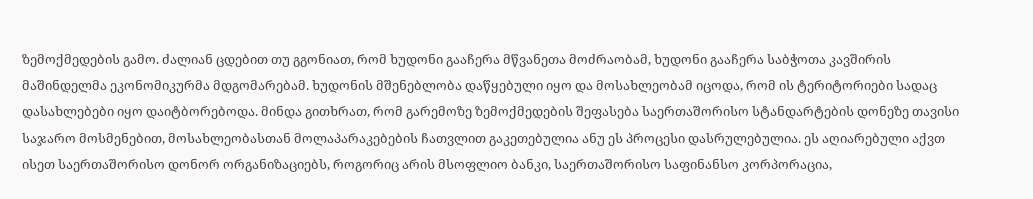ზემოქმედების გამო. ძალიან ცდებით თუ გგონიათ, რომ ხუდონი გააჩერა მწვანეთა მოძრაობამ, ხუდონი გააჩერა საბჭოთა კავშირის მაშინდელმა ეკონომიკურმა მდგომარებამ. ხუდონის მშენებლობა დაწყებული იყო და მოსახლეობამ იცოდა, რომ ის ტერიტორიები სადაც დასახლებები იყო დაიტბორებოდა. მინდა გითხრათ, რომ გარემოზე ზემოქმედების შეფასება საერთაშორისო სტანდარტების დონეზე თავისი საჯარო მოსმენებით, მოსახლეობასთან მოლაპარაკებების ჩათვლით გაკეთებულია ანუ ეს პროცესი დასრულებულია. ეს აღიარებული აქვთ ისეთ საერთაშორისო დონორ ორგანიზაციებს, როგორიც არის მსოფლიო ბანკი, საერთაშორისო საფინანსო კორპორაცია,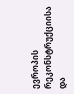ევროპის რეკონსტრუქციისა და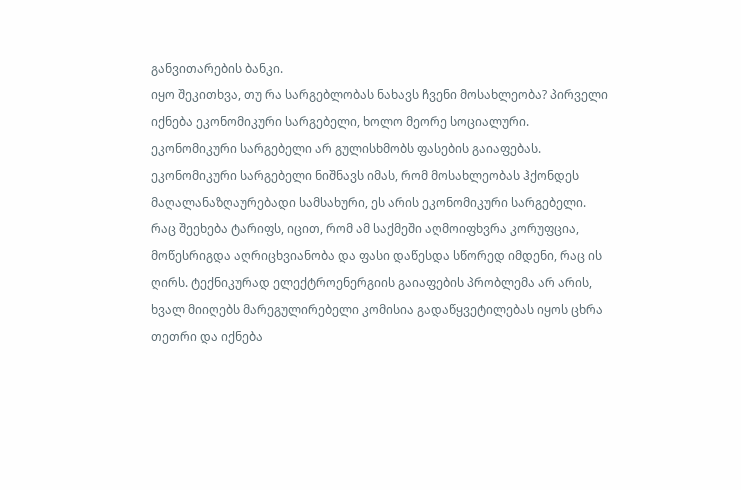განვითარების ბანკი.
იყო შეკითხვა, თუ რა სარგებლობას ნახავს ჩვენი მოსახლეობა? პირველი იქნება ეკონომიკური სარგებელი, ხოლო მეორე სოციალური. ეკონომიკური სარგებელი არ გულისხმობს ფასების გაიაფებას. ეკონომიკური სარგებელი ნიშნავს იმას, რომ მოსახლეობას ჰქონდეს მაღალანაზღაურებადი სამსახური, ეს არის ეკონომიკური სარგებელი. რაც შეეხება ტარიფს, იცით, რომ ამ საქმეში აღმოიფხვრა კორუფცია, მოწესრიგდა აღრიცხვიანობა და ფასი დაწესდა სწორედ იმდენი, რაც ის ღირს. ტექნიკურად ელექტროენერგიის გაიაფების პრობლემა არ არის, ხვალ მიიღებს მარეგულირებელი კომისია გადაწყვეტილებას იყოს ცხრა თეთრი და იქნება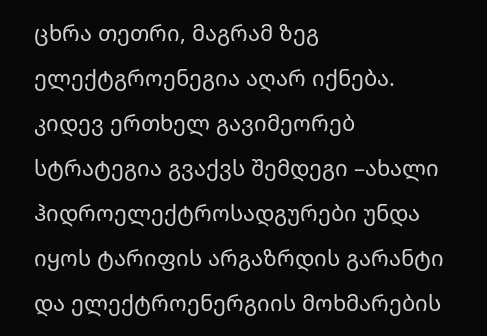ცხრა თეთრი, მაგრამ ზეგ ელექტგროენეგია აღარ იქნება.
კიდევ ერთხელ გავიმეორებ სტრატეგია გვაქვს შემდეგი –ახალი ჰიდროელექტროსადგურები უნდა იყოს ტარიფის არგაზრდის გარანტი და ელექტროენერგიის მოხმარების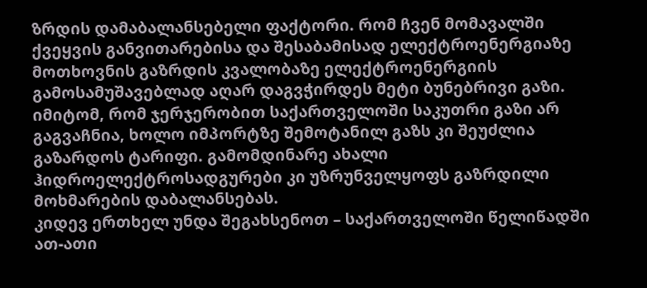ზრდის დამაბალანსებელი ფაქტორი. რომ ჩვენ მომავალში ქვეყვის განვითარებისა და შესაბამისად ელექტროენერგიაზე მოთხოვნის გაზრდის კვალობაზე ელექტროენერგიის გამოსამუშავებლად აღარ დაგვჭირდეს მეტი ბუნებრივი გაზი. იმიტომ, რომ ჯერჯერობით საქართველოში საკუთრი გაზი არ გაგვაჩნია, ხოლო იმპორტზე შემოტანილ გაზს კი შეუძლია გაზარდოს ტარიფი. გამომდინარე ახალი ჰიდროელექტროსადგურები კი უზრუნველყოფს გაზრდილი მოხმარების დაბალანსებას.
კიდევ ერთხელ უნდა შეგახსენოთ – საქართველოში წელიწადში ათ-ათი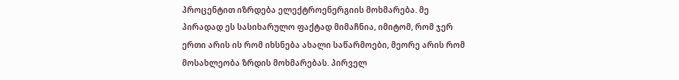პროცენტით იზრდება ელექტროენერგიის მოხმარება. მე პირადად ეს სასიხარულო ფაქტად მიმაჩნია, იმიტომ, რომ ჯერ ერთი არის ის რომ იხსნება ახალი საწარმოები, მეორე არის რომ მოსახლეობა ზრდის მოხმარებას. პირველ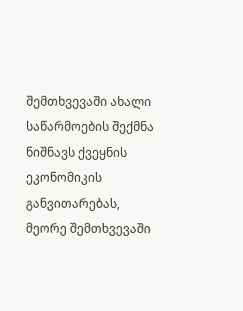შემთხვევაში ახალი საწარმოების შექმნა ნიშნავს ქვეყნის ეკონომიკის განვითარებას, მეორე შემთხვევაში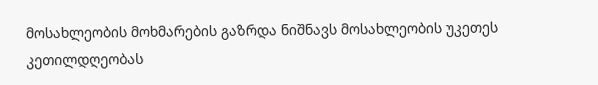მოსახლეობის მოხმარების გაზრდა ნიშნავს მოსახლეობის უკეთეს კეთილდღეობას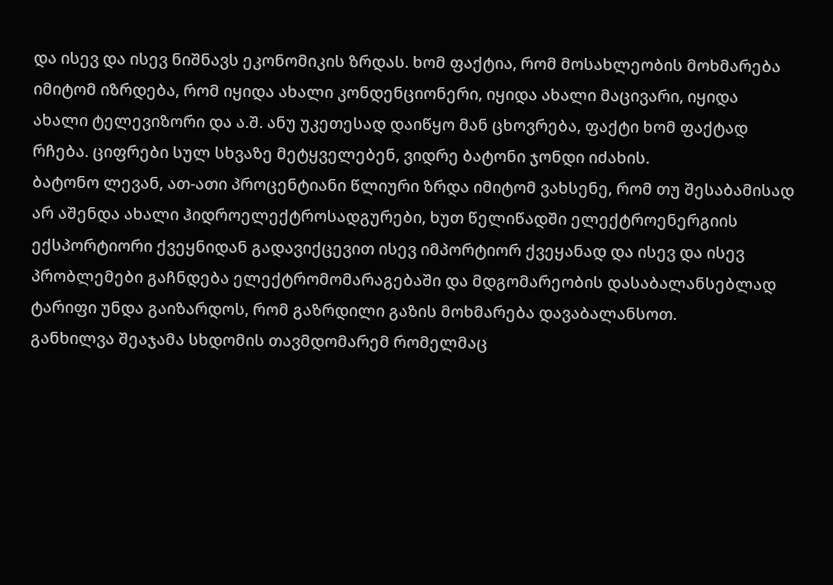და ისევ და ისევ ნიშნავს ეკონომიკის ზრდას. ხომ ფაქტია, რომ მოსახლეობის მოხმარება იმიტომ იზრდება, რომ იყიდა ახალი კონდენციონერი, იყიდა ახალი მაცივარი, იყიდა ახალი ტელევიზორი და ა.შ. ანუ უკეთესად დაიწყო მან ცხოვრება, ფაქტი ხომ ფაქტად რჩება. ციფრები სულ სხვაზე მეტყველებენ, ვიდრე ბატონი ჯონდი იძახის.
ბატონო ლევან, ათ-ათი პროცენტიანი წლიური ზრდა იმიტომ ვახსენე, რომ თუ შესაბამისად არ აშენდა ახალი ჰიდროელექტროსადგურები, ხუთ წელიწადში ელექტროენერგიის ექსპორტიორი ქვეყნიდან გადავიქცევით ისევ იმპორტიორ ქვეყანად და ისევ და ისევ პრობლემები გაჩნდება ელექტრომომარაგებაში და მდგომარეობის დასაბალანსებლად ტარიფი უნდა გაიზარდოს, რომ გაზრდილი გაზის მოხმარება დავაბალანსოთ.
განხილვა შეაჯამა სხდომის თავმდომარემ რომელმაც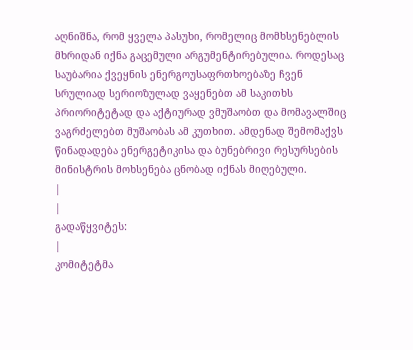აღნიშნა, რომ ყველა პასუხი, რომელიც მომხსენებლის მხრიდან იქნა გაცემული არგუმენტირებულია. როდესაც საუბარია ქვეყნის ენერგოუსაფრთხოებაზე ჩვენ სრულიად სერიოზულად ვაყენებთ ამ საკითხს პრიორიტეტად და აქტიურად ვმუშაობთ და მომავალშიც ვაგრძელებთ მუშაობას ამ კუთხით. ამდენად შემომაქვს წინადადება ენერგეტიკისა და ბუნებრივი რესურსების მინისტრის მოხსენება ცნობად იქნას მიღებული.
|
|
გადაწყვიტეს:
|
კომიტეტმა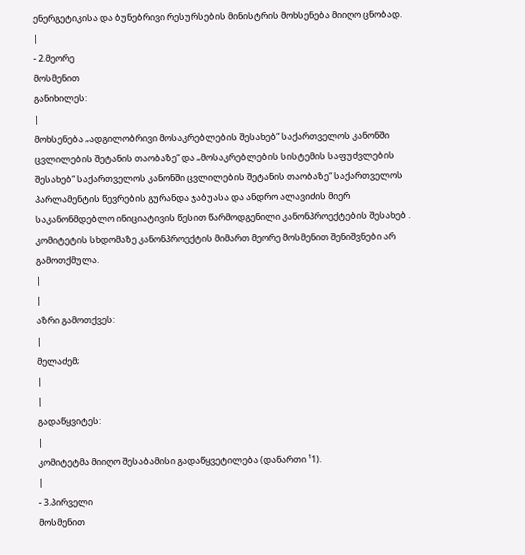ენერგეტიკისა და ბუნებრივი რესურსების მინისტრის მოხსენება მიიღო ცნობად.
|
- 2.მეორე
მოსმენით
განიხილეს:
|
მოხსენება „ადგილობრივი მოსაკრებლების შესახებ“ საქართველოს კანონში ცვლილების შეტანის თაობაზე“ და „მოსაკრებლების სისტემის საფუძვლების შესახებ“ საქართველოს კანონში ცვლილების შეტანის თაობაზე“ საქართველოს პარლამენტის წევრების გურანდა ჯაბუასა და ანდრო ალავიძის მიერ საკანონმდებლო ინიციატივის წესით წარმოდგენილი კანონპროექტების შესახებ .
კომიტეტის სხდომაზე კანონპროექტის მიმართ მეორე მოსმენით შენიშვნები არ გამოთქმულა.
|
|
აზრი გამოთქვეს:
|
მელაძემ;
|
|
გადაწყვიტეს:
|
კომიტეტმა მიიღო შესაბამისი გადაწყვეტილება (დანართი ¹1).
|
- 3.პირველი
მოსმენით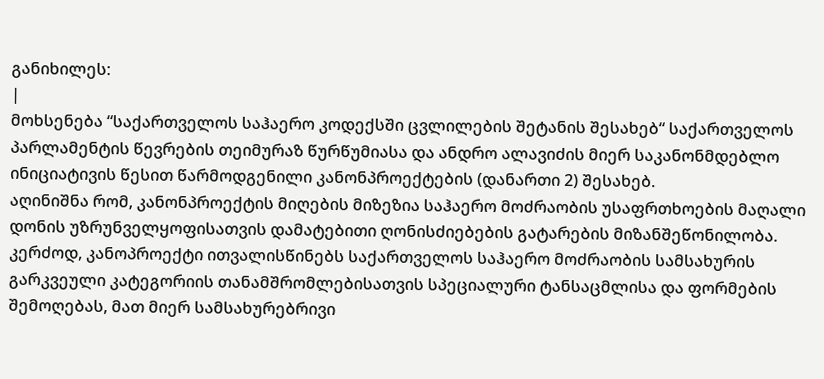განიხილეს:
|
მოხსენება “საქართველოს საჰაერო კოდექსში ცვლილების შეტანის შესახებ“ საქართველოს პარლამენტის წევრების თეიმურაზ წურწუმიასა და ანდრო ალავიძის მიერ საკანონმდებლო ინიციატივის წესით წარმოდგენილი კანონპროექტების (დანართი 2) შესახებ.
აღინიშნა რომ, კანონპროექტის მიღების მიზეზია საჰაერო მოძრაობის უსაფრთხოების მაღალი დონის უზრუნველყოფისათვის დამატებითი ღონისძიებების გატარების მიზანშეწონილობა. კერძოდ, კანოპროექტი ითვალისწინებს საქართველოს საჰაერო მოძრაობის სამსახურის გარკვეული კატეგორიის თანამშრომლებისათვის სპეციალური ტანსაცმლისა და ფორმების შემოღებას, მათ მიერ სამსახურებრივი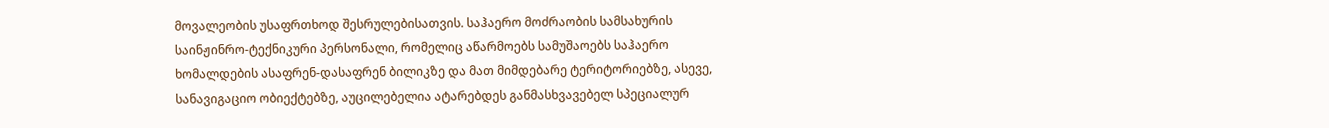მოვალეობის უსაფრთხოდ შესრულებისათვის. საჰაერო მოძრაობის სამსახურის საინჟინრო-ტექნიკური პერსონალი, რომელიც აწარმოებს სამუშაოებს საჰაერო ხომალდების ასაფრენ-დასაფრენ ბილიკზე და მათ მიმდებარე ტერიტორიებზე, ასევე, სანავიგაციო ობიექტებზე, აუცილებელია ატარებდეს განმასხვავებელ სპეციალურ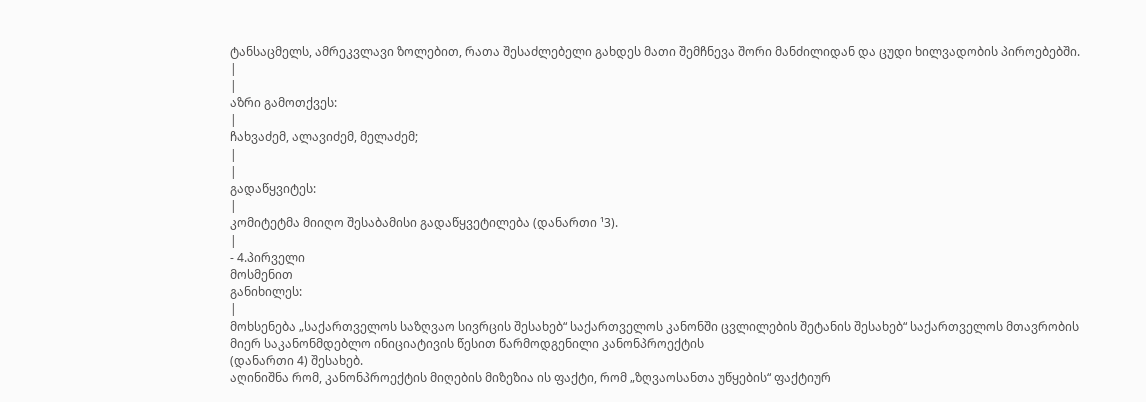ტანსაცმელს, ამრეკვლავი ზოლებით, რათა შესაძლებელი გახდეს მათი შემჩნევა შორი მანძილიდან და ცუდი ხილვადობის პიროებებში.
|
|
აზრი გამოთქვეს:
|
ჩახვაძემ, ალავიძემ, მელაძემ;
|
|
გადაწყვიტეს:
|
კომიტეტმა მიიღო შესაბამისი გადაწყვეტილება (დანართი ¹3).
|
- 4.პირველი
მოსმენით
განიხილეს:
|
მოხსენება „საქართველოს საზღვაო სივრცის შესახებ“ საქართველოს კანონში ცვლილების შეტანის შესახებ“ საქართველოს მთავრობის მიერ საკანონმდებლო ინიციატივის წესით წარმოდგენილი კანონპროექტის
(დანართი 4) შესახებ.
აღინიშნა რომ, კანონპროექტის მიღების მიზეზია ის ფაქტი, რომ „ზღვაოსანთა უწყების“ ფაქტიურ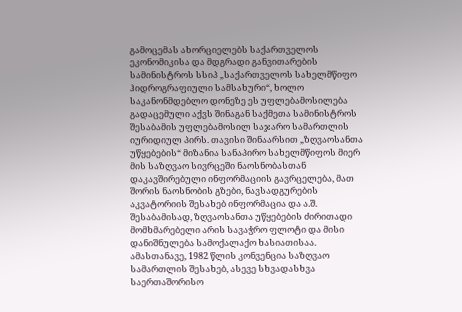გამოცემას ახორციელებს საქართველოს ეკონომიკისა და მდგრადი განვითარების სამინისტროს სსიპ „საქართველოს სახელმწიფო ჰიდროგრაფიული სამსახური“, ხოლო საკანონმდებლო დონეზე ეს უფლებამოსილება გადაცემული აქვს შინაგან საქმეთა სამინისტროს შესაბამის უფლებამოსილ საჯარო სამართლის იურიდიულ პირს. თავისი შინაარსით „ზღვაოსანთა უწყებების“ მიზანია სანაპირო სახელმწიფოს მიერ მის საზღვაო სივრცეში ნაოსნობასთან დაკავშირებული ინფორმაციის გავრცელება, მათ შორის ნაოსნობის გზები, ნავსადგურების აკვატორიის შესახებ ინფორმაცია და ა.შ. შესაბამისად, ზღვაოსანთა უწყებების ძირითადი მომხმარებელი არის სავაჭრო ფლოტი და მისი დანიშნულება სამოქალაქო ხასიათისაა. ამასთანავე, 1982 წლის კონვენცია საზღვაო სამართლის შესახებ, ასევე სხვადასხვა საერთაშორისო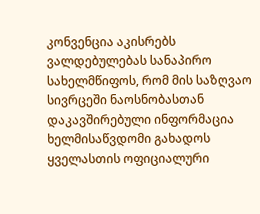კონვენცია აკისრებს ვალდებულებას სანაპირო სახელმწიფოს, რომ მის საზღვაო სივრცეში ნაოსნობასთან დაკავშირებული ინფორმაცია ხელმისაწვდომი გახადოს ყველასთის ოფიციალური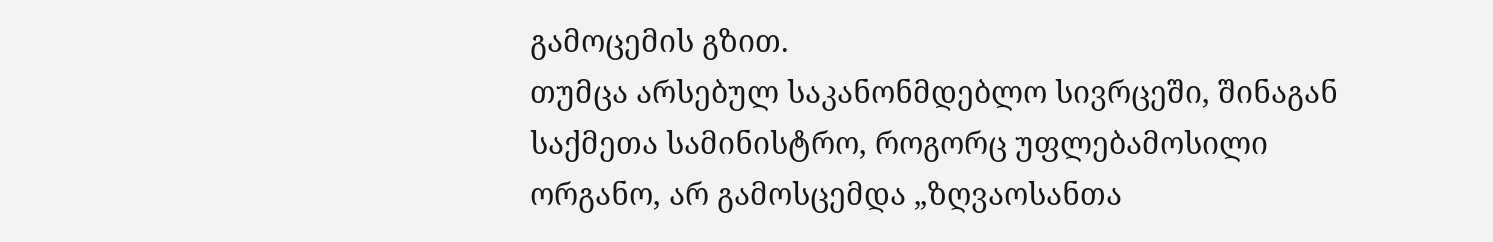გამოცემის გზით.
თუმცა არსებულ საკანონმდებლო სივრცეში, შინაგან საქმეთა სამინისტრო, როგორც უფლებამოსილი ორგანო, არ გამოსცემდა „ზღვაოსანთა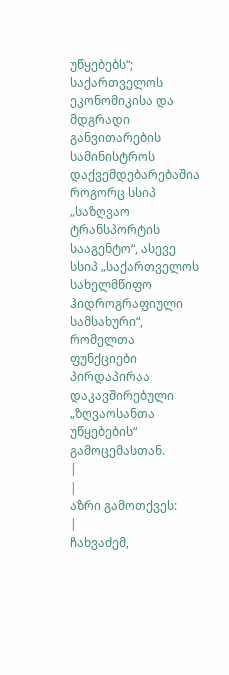უწყებებს“;
საქართველოს ეკონომიკისა და მდგრადი განვითარების სამინისტროს დაქვემდებარებაშია როგორც სსიპ „საზღვაო ტრანსპორტის სააგენტო“, ასევე სსიპ „საქართველოს სახელმწიფო ჰიდროგრაფიული სამსახური“, რომელთა ფუნქციები პირდაპირაა დაკავშირებული „ზღვაოსანთა უწყებების“ გამოცემასთან.
|
|
აზრი გამოთქვეს:
|
ჩახვაძემ,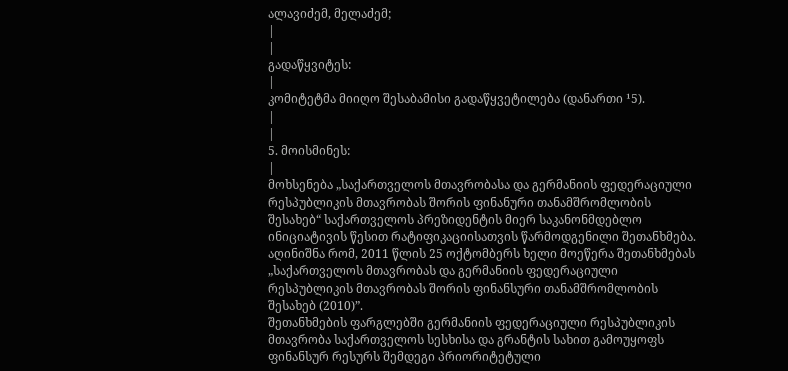ალავიძემ, მელაძემ;
|
|
გადაწყვიტეს:
|
კომიტეტმა მიიღო შესაბამისი გადაწყვეტილება (დანართი ¹5).
|
|
5. მოისმინეს:
|
მოხსენება „საქართველოს მთავრობასა და გერმანიის ფედერაციული რესპუბლიკის მთავრობას შორის ფინანური თანამშრომლობის შესახებ“ საქართველოს პრეზიდენტის მიერ საკანონმდებლო ინიციატივის წესით რატიფიკაციისათვის წარმოდგენილი შეთანხმება.
აღინიშნა რომ, 2011 წლის 25 ოქტომბერს ხელი მოეწერა შეთანხმებას „საქართველოს მთავრობას და გერმანიის ფედერაციული რესპუბლიკის მთავრობას შორის ფინანსური თანამშრომლობის შესახებ (2010)”.
შეთანხმების ფარგლებში გერმანიის ფედერაციული რესპუბლიკის მთავრობა საქართველოს სესხისა და გრანტის სახით გამოუყოფს ფინანსურ რესურს შემდეგი პრიორიტეტული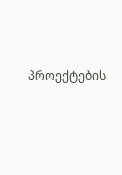პროექტების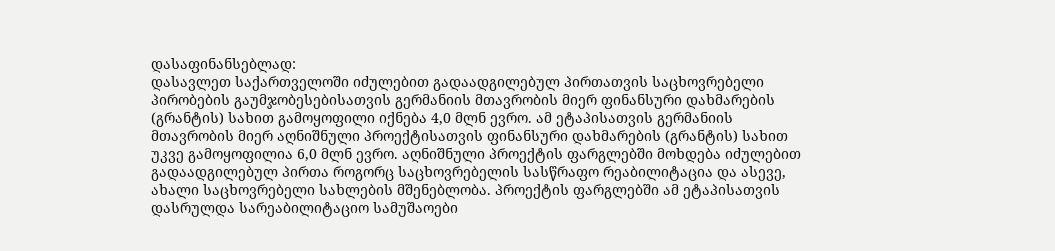დასაფინანსებლად:
დასავლეთ საქართველოში იძულებით გადაადგილებულ პირთათვის საცხოვრებელი პირობების გაუმჯობესებისათვის გერმანიის მთავრობის მიერ ფინანსური დახმარების (გრანტის) სახით გამოყოფილი იქნება 4,0 მლნ ევრო. ამ ეტაპისათვის გერმანიის მთავრობის მიერ აღნიშნული პროექტისათვის ფინანსური დახმარების (გრანტის) სახით უკვე გამოყოფილია 6,0 მლნ ევრო. აღნიშნული პროექტის ფარგლებში მოხდება იძულებით გადაადგილებულ პირთა როგორც საცხოვრებელის სასწრაფო რეაბილიტაცია და ასევე, ახალი საცხოვრებელი სახლების მშენებლობა. პროექტის ფარგლებში ამ ეტაპისათვის დასრულდა სარეაბილიტაციო სამუშაოები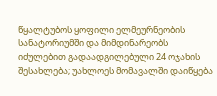წყალტუბოს ყოფილი ელმეურნეობის სანატორიუმში და მიმდინარეობს იძულებით გადაადგილებული 24 ოჯახის შესახლება; უახლოეს მომავალში დაიწყება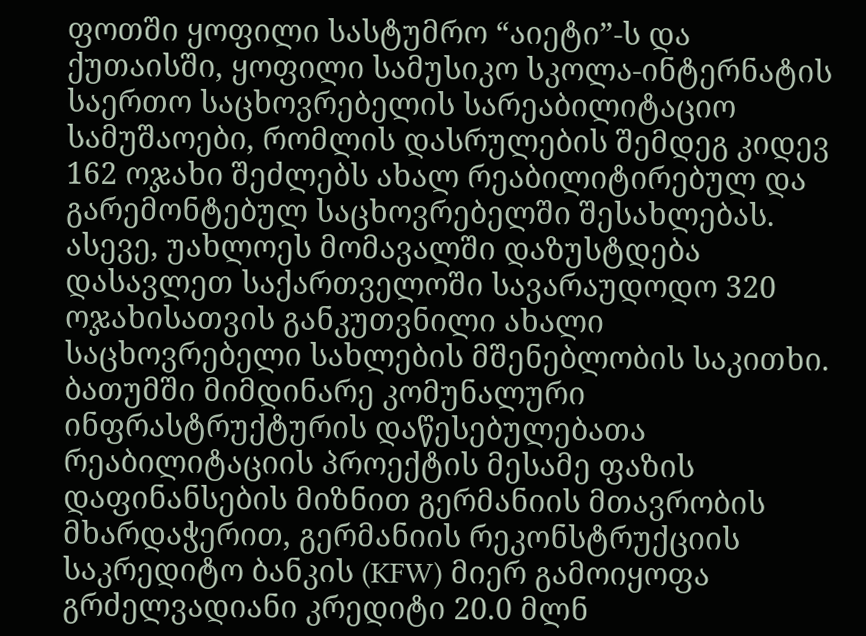ფოთში ყოფილი სასტუმრო “აიეტი”-ს და ქუთაისში, ყოფილი სამუსიკო სკოლა-ინტერნატის საერთო საცხოვრებელის სარეაბილიტაციო სამუშაოები, რომლის დასრულების შემდეგ კიდევ 162 ოჯახი შეძლებს ახალ რეაბილიტირებულ და გარემონტებულ საცხოვრებელში შესახლებას. ასევე, უახლოეს მომავალში დაზუსტდება დასავლეთ საქართველოში სავარაუდოდო 320 ოჯახისათვის განკუთვნილი ახალი საცხოვრებელი სახლების მშენებლობის საკითხი.
ბათუმში მიმდინარე კომუნალური ინფრასტრუქტურის დაწესებულებათა რეაბილიტაციის პროექტის მესამე ფაზის დაფინანსების მიზნით გერმანიის მთავრობის მხარდაჭერით, გერმანიის რეკონსტრუქციის საკრედიტო ბანკის (KFW) მიერ გამოიყოფა გრძელვადიანი კრედიტი 20.0 მლნ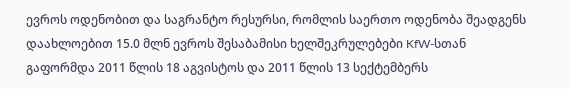ევროს ოდენობით და საგრანტო რესურსი, რომლის საერთო ოდენობა შეადგენს დაახლოებით 15.0 მლნ ევროს შესაბამისი ხელშეკრულებები KfW-სთან გაფორმდა 2011 წლის 18 აგვისტოს და 2011 წლის 13 სექტემბერს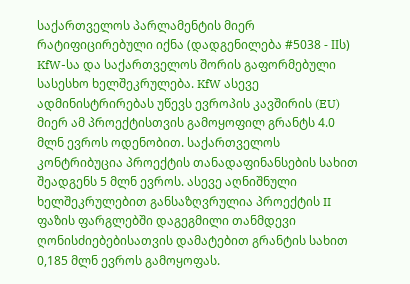საქართველოს პარლამენტის მიერ რატიფიცირებული იქნა (დადგენილება #5038 - IIს) KfW-სა და საქართველოს შორის გაფორმებული სასესხო ხელშეკრულება. KfW ასევე ადმინისტრირებას უწევს ევროპის კავშირის (EU) მიერ ამ პროექტისთვის გამოყოფილ გრანტს 4.0 მლნ ევროს ოდენობით. საქართველოს კონტრიბუცია პროექტის თანადაფინანსების სახით შეადგენს 5 მლნ ევროს. ასევე აღნიშნული ხელშეკრულებით განსაზღვრულია პროექტის II ფაზის ფარგლებში დაგეგმილი თანმდევი ღონისძიებებისათვის დამატებით გრანტის სახით 0,185 მლნ ევროს გამოყოფას.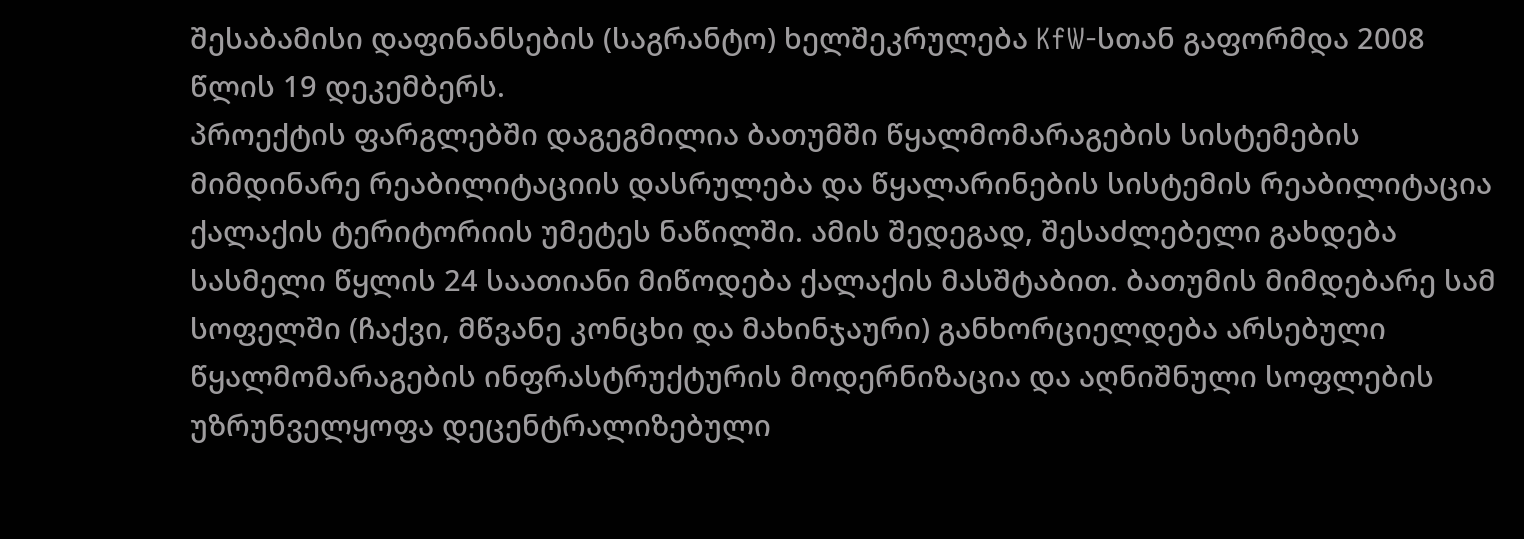შესაბამისი დაფინანსების (საგრანტო) ხელშეკრულება KfW-სთან გაფორმდა 2008 წლის 19 დეკემბერს.
პროექტის ფარგლებში დაგეგმილია ბათუმში წყალმომარაგების სისტემების მიმდინარე რეაბილიტაციის დასრულება და წყალარინების სისტემის რეაბილიტაცია ქალაქის ტერიტორიის უმეტეს ნაწილში. ამის შედეგად, შესაძლებელი გახდება სასმელი წყლის 24 საათიანი მიწოდება ქალაქის მასშტაბით. ბათუმის მიმდებარე სამ სოფელში (ჩაქვი, მწვანე კონცხი და მახინჯაური) განხორციელდება არსებული წყალმომარაგების ინფრასტრუქტურის მოდერნიზაცია და აღნიშნული სოფლების უზრუნველყოფა დეცენტრალიზებული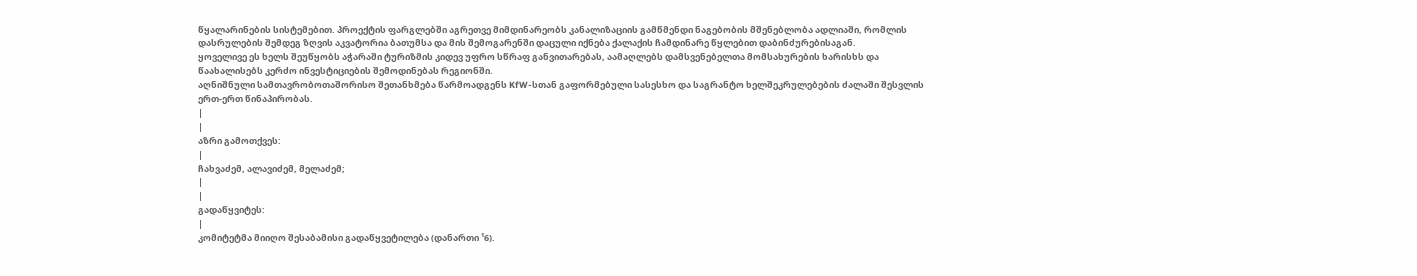წყალარინების სისტემებით. პროექტის ფარგლებში აგრეთვე მიმდინარეობს კანალიზაციის გამწმენდი ნაგებობის მშენებლობა ადლიაში, რომლის დასრულების შემდეგ ზღვის აკვატორია ბათუმსა და მის შემოგარენში დაცული იქნება ქალაქის ჩამდინარე წყლებით დაბინძურებისაგან.
ყოველივე ეს ხელს შეუწყობს აჭარაში ტურიზმის კიდევ უფრო სწრაფ განვითარებას, აამაღლებს დამსვენებელთა მომსახურების ხარისხს და წაახალისებს კერძო ინვესტიციების შემოდინებას რეგიონში.
აღნიშნული სამთავრობოთაშორისო შეთანხმება წარმოადგენს KfW-სთან გაფორმებული სასესხო და საგრანტო ხელშეკრულებების ძალაში შესვლის ერთ-ერთ წინაპირობას.
|
|
აზრი გამოთქვეს:
|
ჩახვაძემ, ალავიძემ, მელაძემ;
|
|
გადაწყვიტეს:
|
კომიტეტმა მიიღო შესაბამისი გადაწყვეტილება (დანართი ¹6).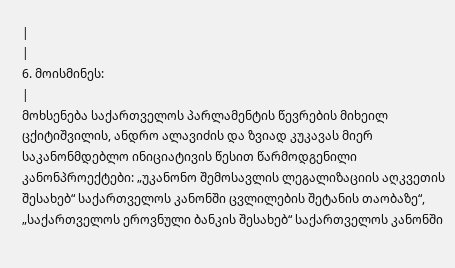|
|
6. მოისმინეს:
|
მოხსენება საქართველოს პარლამენტის წევრების მიხეილ ცქიტიშვილის, ანდრო ალავიძის და ზვიად კუკავას მიერ საკანონმდებლო ინიციატივის წესით წარმოდგენილი კანონპროექტები: „უკანონო შემოსავლის ლეგალიზაციის აღკვეთის შესახებ“ საქართველოს კანონში ცვლილების შეტანის თაობაზე“, „საქართველოს ეროვნული ბანკის შესახებ“ საქართველოს კანონში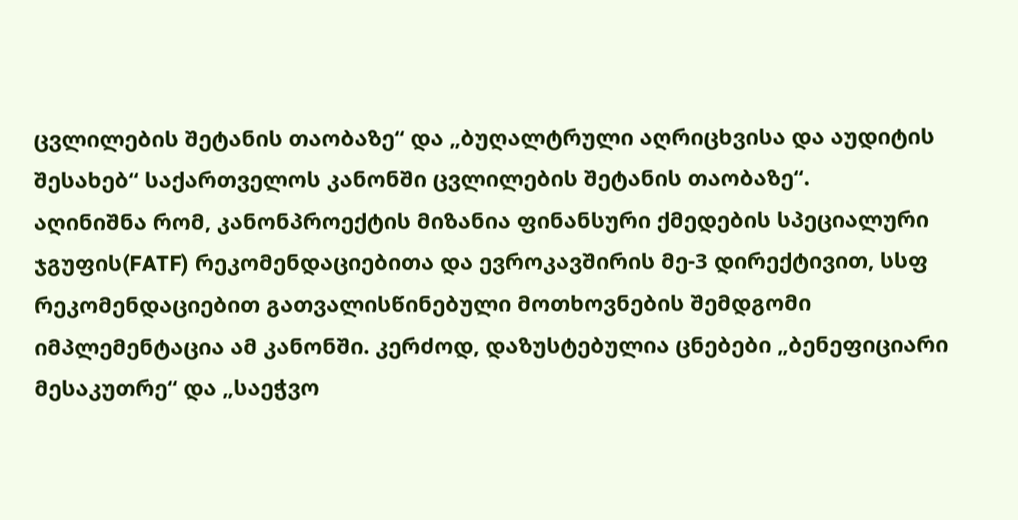ცვლილების შეტანის თაობაზე“ და „ბუღალტრული აღრიცხვისა და აუდიტის შესახებ“ საქართველოს კანონში ცვლილების შეტანის თაობაზე“.
აღინიშნა რომ, კანონპროექტის მიზანია ფინანსური ქმედების სპეციალური ჯგუფის(FATF) რეკომენდაციებითა და ევროკავშირის მე-3 დირექტივით, სსფ რეკომენდაციებით გათვალისწინებული მოთხოვნების შემდგომი იმპლემენტაცია ამ კანონში. კერძოდ, დაზუსტებულია ცნებები „ბენეფიციარი მესაკუთრე“ და „საეჭვო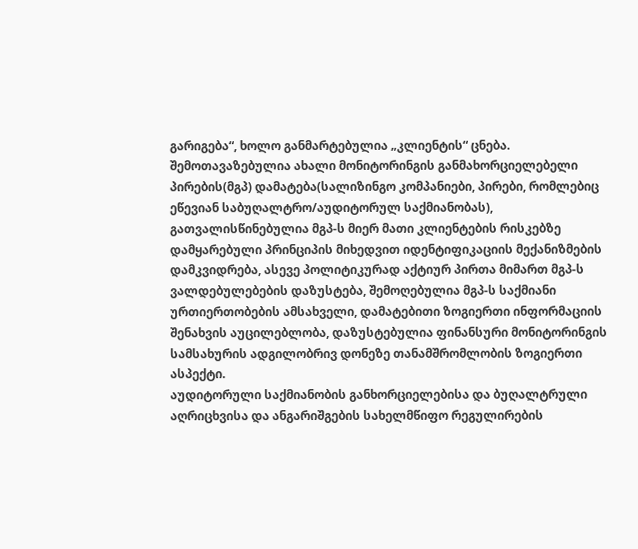გარიგება“, ხოლო განმარტებულია „კლიენტის“ ცნება. შემოთავაზებულია ახალი მონიტორინგის განმახორციელებელი პირების(მგპ) დამატება(სალიზინგო კომპანიები, პირები, რომლებიც ეწევიან საბუღალტრო/აუდიტორულ საქმიანობას), გათვალისწინებულია მგპ-ს მიერ მათი კლიენტების რისკებზე დამყარებული პრინციპის მიხედვით იდენტიფიკაციის მექანიზმების დამკვიდრება, ასევე პოლიტიკურად აქტიურ პირთა მიმართ მგპ-ს ვალდებულებების დაზუსტება, შემოღებულია მგპ-ს საქმიანი ურთიერთობების ამსახველი, დამატებითი ზოგიერთი ინფორმაციის შენახვის აუცილებლობა, დაზუსტებულია ფინანსური მონიტორინგის სამსახურის ადგილობრივ დონეზე თანამშრომლობის ზოგიერთი ასპექტი.
აუდიტორული საქმიანობის განხორციელებისა და ბუღალტრული აღრიცხვისა და ანგარიშგების სახელმწიფო რეგულირების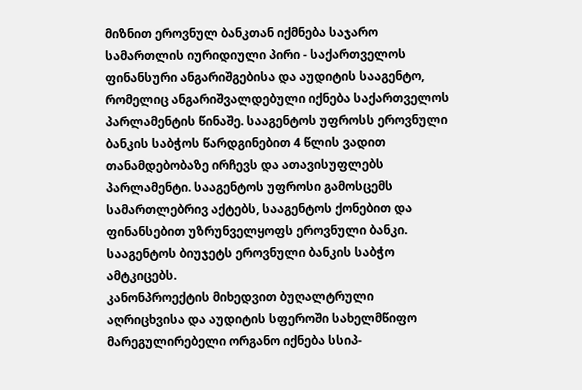მიზნით ეროვნულ ბანკთან იქმნება საჯარო სამართლის იურიდიული პირი - საქართველოს ფინანსური ანგარიშგებისა და აუდიტის სააგენტო, რომელიც ანგარიშვალდებული იქნება საქართველოს პარლამენტის წინაშე. სააგენტოს უფროსს ეროვნული ბანკის საბჭოს წარდგინებით 4 წლის ვადით თანამდებობაზე ირჩევს და ათავისუფლებს პარლამენტი. სააგენტოს უფროსი გამოსცემს სამართლებრივ აქტებს, სააგენტოს ქონებით და ფინანსებით უზრუნველყოფს ეროვნული ბანკი. სააგენტოს ბიუჯეტს ეროვნული ბანკის საბჭო ამტკიცებს.
კანონპროექტის მიხედვით ბუღალტრული აღრიცხვისა და აუდიტის სფეროში სახელმწიფო მარეგულირებელი ორგანო იქნება სსიპ-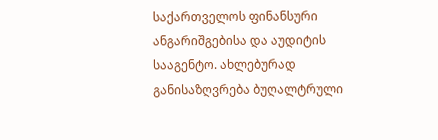საქართველოს ფინანსური ანგარიშგებისა და აუდიტის სააგენტო. ახლებურად განისაზღვრება ბუღალტრული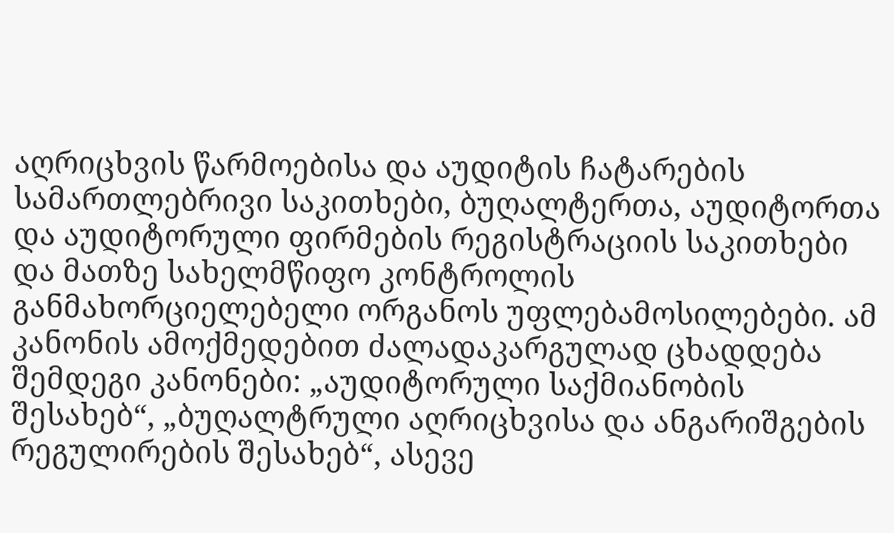აღრიცხვის წარმოებისა და აუდიტის ჩატარების სამართლებრივი საკითხები, ბუღალტერთა, აუდიტორთა და აუდიტორული ფირმების რეგისტრაციის საკითხები და მათზე სახელმწიფო კონტროლის განმახორციელებელი ორგანოს უფლებამოსილებები. ამ კანონის ამოქმედებით ძალადაკარგულად ცხადდება შემდეგი კანონები: „აუდიტორული საქმიანობის შესახებ“, „ბუღალტრული აღრიცხვისა და ანგარიშგების რეგულირების შესახებ“, ასევე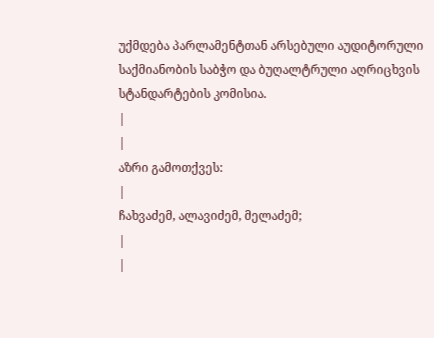უქმდება პარლამენტთან არსებული აუდიტორული საქმიანობის საბჭო და ბუღალტრული აღრიცხვის სტანდარტების კომისია.
|
|
აზრი გამოთქვეს:
|
ჩახვაძემ, ალავიძემ, მელაძემ;
|
|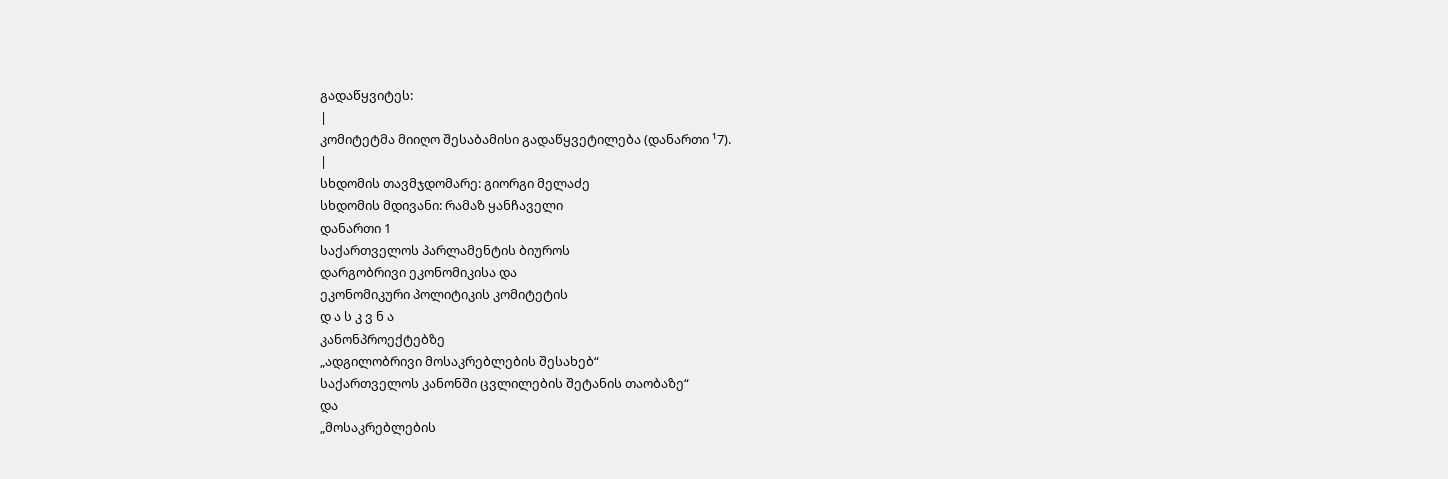გადაწყვიტეს:
|
კომიტეტმა მიიღო შესაბამისი გადაწყვეტილება (დანართი ¹7).
|
სხდომის თავმჯდომარე: გიორგი მელაძე
სხდომის მდივანი: რამაზ ყანჩაველი
დანართი 1
საქართველოს პარლამენტის ბიუროს
დარგობრივი ეკონომიკისა და
ეკონომიკური პოლიტიკის კომიტეტის
დ ა ს კ ვ ნ ა
კანონპროექტებზე
„ადგილობრივი მოსაკრებლების შესახებ“
საქართველოს კანონში ცვლილების შეტანის თაობაზე“
და
„მოსაკრებლების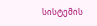სისტემის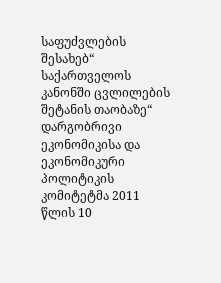საფუძვლების შესახებ“
საქართველოს კანონში ცვლილების შეტანის თაობაზე“
დარგობრივი ეკონომიკისა და ეკონომიკური პოლიტიკის კომიტეტმა 2011 წლის 10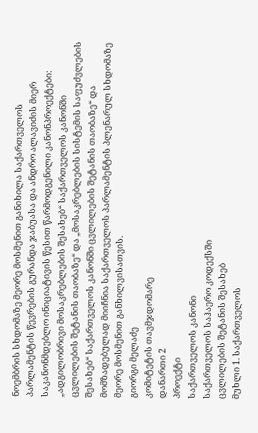ნოემბრის სხდომაზე მეორე მოსმენით განიხილა საქართველოს პარლამენტის წევრების გურანდა ჯაბუასა და ანდრო ალავიძის მიერ საკანონმდებლო ინიციატივის წესით წარმოდგენილი კანონპროექტები: „ადგილობრივი მოსაკრებლების შესახებ“ საქართველოს კანონში ცვლილების შეტანის თაობაზე“ და „მოსაკრებლების სისტემის საფუძვლების შესახებ“ საქართველოს კანონში ცვლილების შეტანის თაობაზე“ და მომზადებულად მიიჩნია საქართველოს პარლამენტის პლენარულ სხდომაზე მეორე მოსმენით განხილვისათვის.
გიორგი მელაძე
კომიტეტის თავმჯდომარე
დანართი 2
პროექტი
საქართველოს კანონი
საქართველოს საჰაერო კოდექსში
ცვლილების შეტანის შესახებ
მუხლი 1. საქართველოს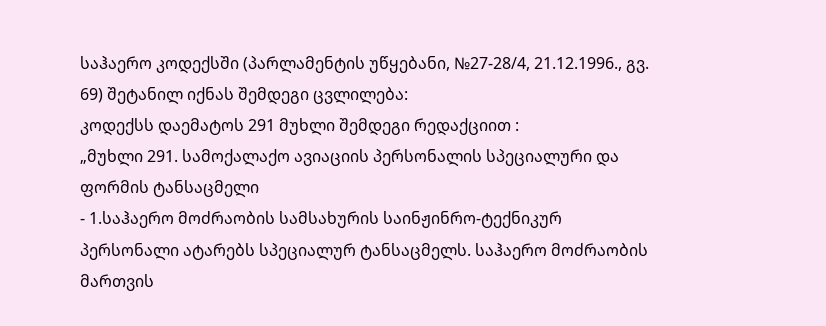საჰაერო კოდექსში (პარლამენტის უწყებანი, №27-28/4, 21.12.1996., გვ. 69) შეტანილ იქნას შემდეგი ცვლილება:
კოდექსს დაემატოს 291 მუხლი შემდეგი რედაქციით :
„მუხლი 291. სამოქალაქო ავიაციის პერსონალის სპეციალური და ფორმის ტანსაცმელი
- 1.საჰაერო მოძრაობის სამსახურის საინჟინრო-ტექნიკურ პერსონალი ატარებს სპეციალურ ტანსაცმელს. საჰაერო მოძრაობის მართვის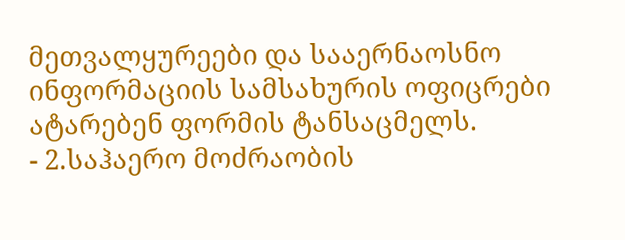მეთვალყურეები და სააერნაოსნო ინფორმაციის სამსახურის ოფიცრები ატარებენ ფორმის ტანსაცმელს.
- 2.საჰაერო მოძრაობის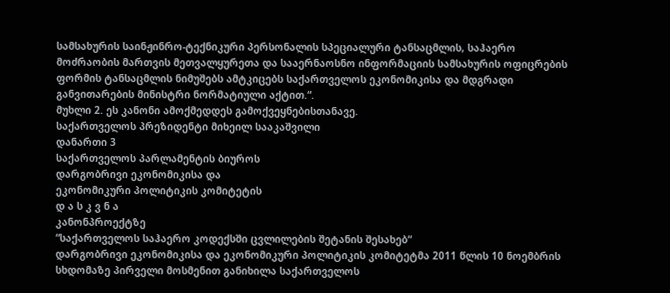სამსახურის საინჟინრო-ტექნიკური პერსონალის სპეციალური ტანსაცმლის, საჰაერო მოძრაობის მართვის მეთვალყურეთა და სააერნაოსნო ინფორმაციის სამსახურის ოფიცრების ფორმის ტანსაცმლის ნიმუშებს ამტკიცებს საქართველოს ეკონომიკისა და მდგრადი განვითარების მინისტრი ნორმატიული აქტით.“.
მუხლი 2. ეს კანონი ამოქმედდეს გამოქვეყნებისთანავე.
საქართველოს პრეზიდენტი მიხეილ სააკაშვილი
დანართი 3
საქართველოს პარლამენტის ბიუროს
დარგობრივი ეკონომიკისა და
ეკონომიკური პოლიტიკის კომიტეტის
დ ა ს კ ვ ნ ა
კანონპროექტზე
“საქართველოს საჰაერო კოდექსში ცვლილების შეტანის შესახებ“
დარგობრივი ეკონომიკისა და ეკონომიკური პოლიტიკის კომიტეტმა 2011 წლის 10 ნოემბრის სხდომაზე პირველი მოსმენით განიხილა საქართველოს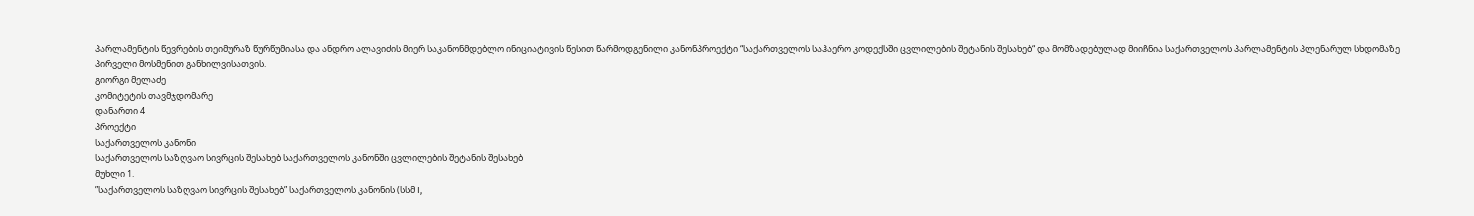პარლამენტის წევრების თეიმურაზ წურწუმიასა და ანდრო ალავიძის მიერ საკანონმდებლო ინიციატივის წესით წარმოდგენილი კანონპროექტი “საქართველოს საჰაერო კოდექსში ცვლილების შეტანის შესახებ“ და მომზადებულად მიიჩნია საქართველოს პარლამენტის პლენარულ სხდომაზე პირველი მოსმენით განხილვისათვის.
გიორგი მელაძე
კომიტეტის თავმჯდომარე
დანართი 4
პროექტი
საქართველოს კანონი
საქართველოს საზღვაო სივრცის შესახებ საქართველოს კანონში ცვლილების შეტანის შესახებ
მუხლი 1.
”საქართველოს საზღვაო სივრცის შესახებ” საქართველოს კანონის (სსმ I,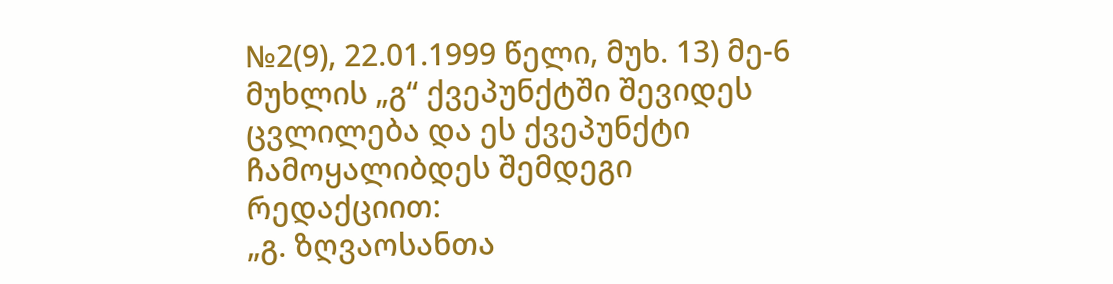№2(9), 22.01.1999 წელი, მუხ. 13) მე-6 მუხლის „გ“ ქვეპუნქტში შევიდეს ცვლილება და ეს ქვეპუნქტი ჩამოყალიბდეს შემდეგი რედაქციით:
„გ. ზღვაოსანთა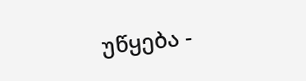უწყება -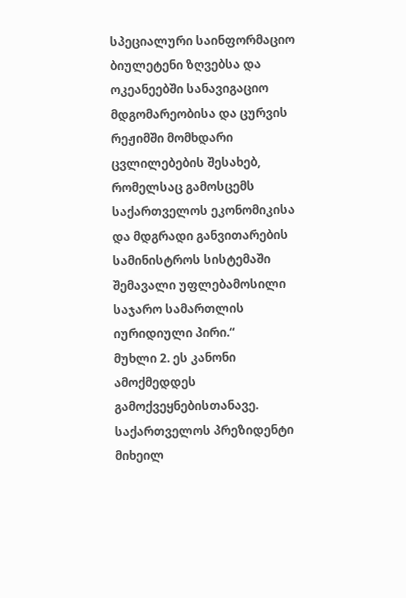სპეციალური საინფორმაციო ბიულეტენი ზღვებსა და ოკეანეებში სანავიგაციო მდგომარეობისა და ცურვის რეჟიმში მომხდარი ცვლილებების შესახებ, რომელსაც გამოსცემს საქართველოს ეკონომიკისა და მდგრადი განვითარების სამინისტროს სისტემაში შემავალი უფლებამოსილი საჯარო სამართლის იურიდიული პირი.“
მუხლი 2. ეს კანონი ამოქმედდეს გამოქვეყნებისთანავე.
საქართველოს პრეზიდენტი მიხეილ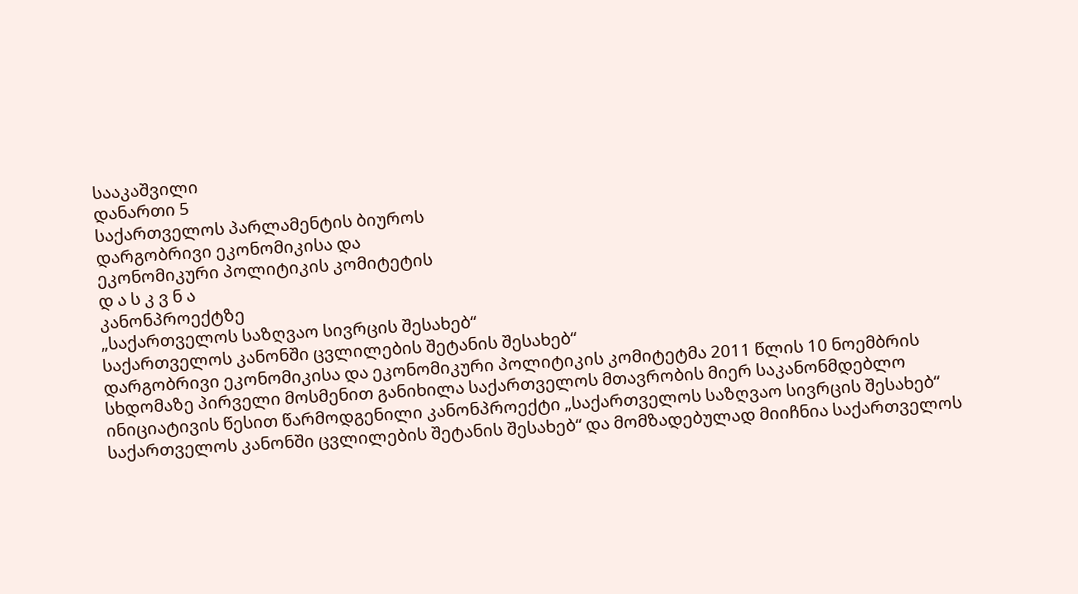სააკაშვილი
დანართი 5
საქართველოს პარლამენტის ბიუროს
დარგობრივი ეკონომიკისა და
ეკონომიკური პოლიტიკის კომიტეტის
დ ა ს კ ვ ნ ა
კანონპროექტზე
„საქართველოს საზღვაო სივრცის შესახებ“
საქართველოს კანონში ცვლილების შეტანის შესახებ“
დარგობრივი ეკონომიკისა და ეკონომიკური პოლიტიკის კომიტეტმა 2011 წლის 10 ნოემბრის სხდომაზე პირველი მოსმენით განიხილა საქართველოს მთავრობის მიერ საკანონმდებლო ინიციატივის წესით წარმოდგენილი კანონპროექტი „საქართველოს საზღვაო სივრცის შესახებ“ საქართველოს კანონში ცვლილების შეტანის შესახებ“ და მომზადებულად მიიჩნია საქართველოს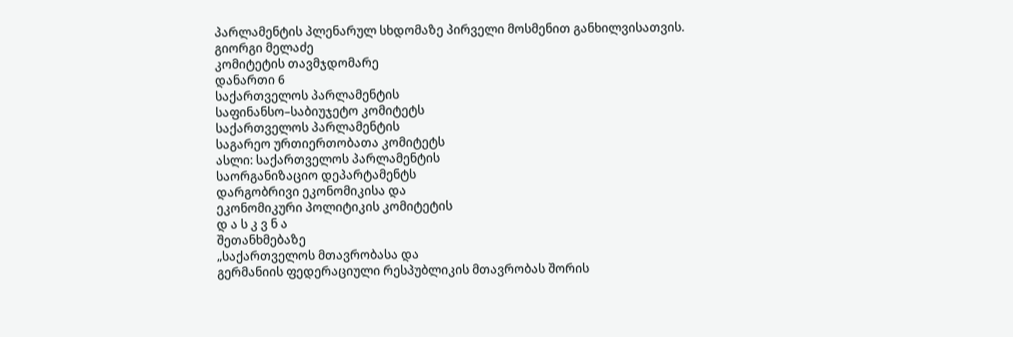პარლამენტის პლენარულ სხდომაზე პირველი მოსმენით განხილვისათვის.
გიორგი მელაძე
კომიტეტის თავმჯდომარე
დანართი 6
საქართველოს პარლამენტის
საფინანსო–საბიუჯეტო კომიტეტს
საქართველოს პარლამენტის
საგარეო ურთიერთობათა კომიტეტს
ასლი: საქართველოს პარლამენტის
საორგანიზაციო დეპარტამენტს
დარგობრივი ეკონომიკისა და
ეკონომიკური პოლიტიკის კომიტეტის
დ ა ს კ ვ ნ ა
შეთანხმებაზე
„საქართველოს მთავრობასა და
გერმანიის ფედერაციული რესპუბლიკის მთავრობას შორის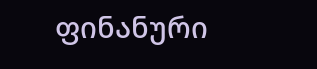ფინანური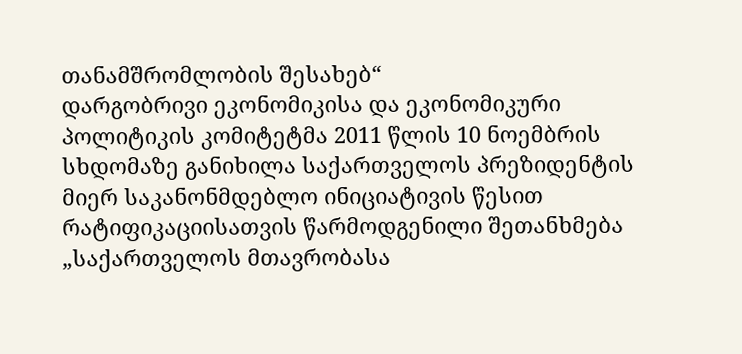თანამშრომლობის შესახებ“
დარგობრივი ეკონომიკისა და ეკონომიკური პოლიტიკის კომიტეტმა 2011 წლის 10 ნოემბრის სხდომაზე განიხილა საქართველოს პრეზიდენტის მიერ საკანონმდებლო ინიციატივის წესით რატიფიკაციისათვის წარმოდგენილი შეთანხმება „საქართველოს მთავრობასა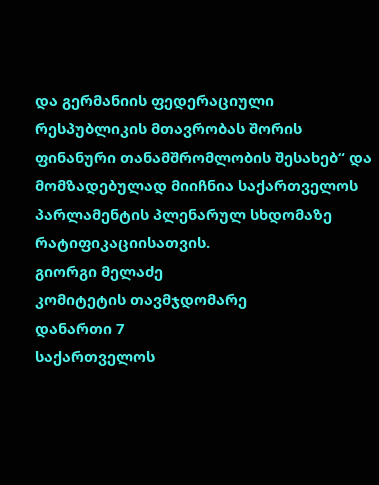და გერმანიის ფედერაციული რესპუბლიკის მთავრობას შორის ფინანური თანამშრომლობის შესახებ“ და მომზადებულად მიიჩნია საქართველოს პარლამენტის პლენარულ სხდომაზე რატიფიკაციისათვის.
გიორგი მელაძე
კომიტეტის თავმჯდომარე
დანართი 7
საქართველოს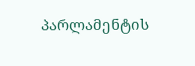პარლამენტის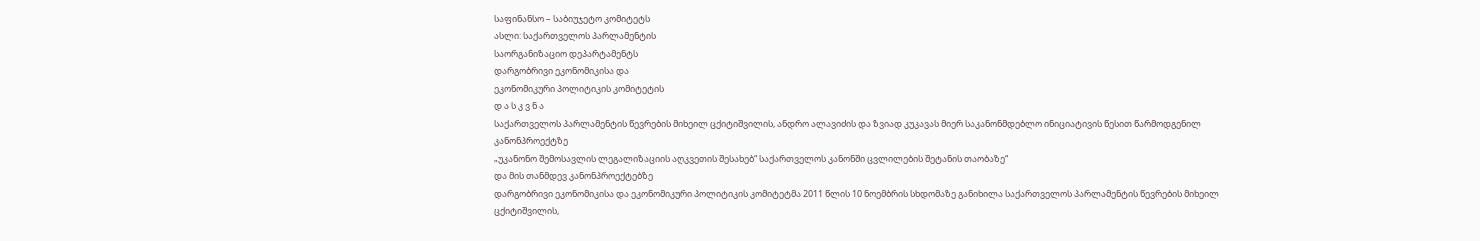საფინანსო – საბიუჯეტო კომიტეტს
ასლი: საქართველოს პარლამენტის
საორგანიზაციო დეპარტამენტს
დარგობრივი ეკონომიკისა და
ეკონომიკური პოლიტიკის კომიტეტის
დ ა ს კ ვ ნ ა
საქართველოს პარლამენტის წევრების მიხეილ ცქიტიშვილის, ანდრო ალავიძის და ზვიად კუკავას მიერ საკანონმდებლო ინიციატივის წესით წარმოდგენილ კანონპროექტზე
„უკანონო შემოსავლის ლეგალიზაციის აღკვეთის შესახებ“ საქართველოს კანონში ცვლილების შეტანის თაობაზე“
და მის თანმდევ კანონპროექტებზე
დარგობრივი ეკონომიკისა და ეკონომიკური პოლიტიკის კომიტეტმა 2011 წლის 10 ნოემბრის სხდომაზე განიხილა საქართველოს პარლამენტის წევრების მიხეილ ცქიტიშვილის,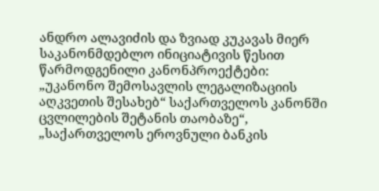ანდრო ალავიძის და ზვიად კუკავას მიერ საკანონმდებლო ინიციატივის წესით წარმოდგენილი კანონპროექტები: „უკანონო შემოსავლის ლეგალიზაციის აღკვეთის შესახებ“ საქართველოს კანონში ცვლილების შეტანის თაობაზე“, „საქართველოს ეროვნული ბანკის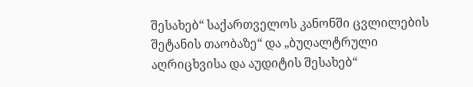შესახებ“ საქართველოს კანონში ცვლილების შეტანის თაობაზე“ და „ბუღალტრული აღრიცხვისა და აუდიტის შესახებ“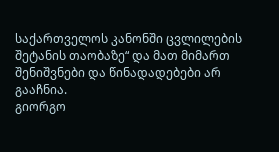საქართველოს კანონში ცვლილების შეტანის თაობაზე“ და მათ მიმართ შენიშვნები და წინადადებები არ გააჩნია.
გიორგო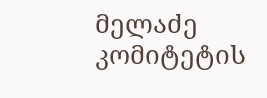მელაძე
კომიტეტის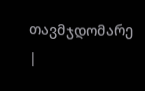თავმჯდომარე
|